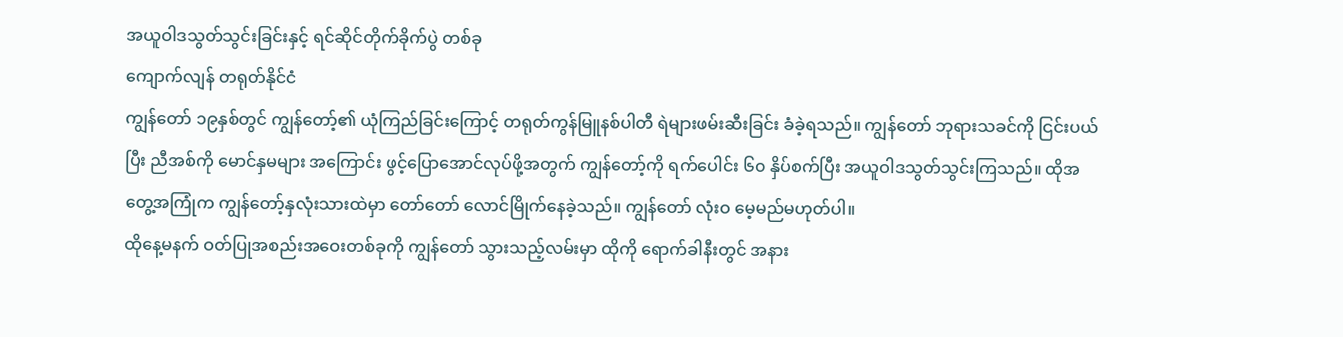အယူဝါဒသွတ်သွင်းခြင်းနှင့် ရင်ဆိုင်တိုက်ခိုက်ပွဲ တစ်ခု
ကျောက်လျန် တရုတ်နိုင်ငံ
ကျွန်တော် ၁၉နှစ်တွင် ကျွန်တော့်၏ ယုံကြည်ခြင်းကြောင့် တရုတ်ကွန်မြူနစ်ပါတီ ရဲများဖမ်းဆီးခြင်း ခံခဲ့ရသည်။ ကျွန်တော် ဘုရားသခင်ကို ငြင်းပယ်ပြီး ညီအစ်ကို မောင်နှမများ အကြောင်း ဖွင့်ပြောအောင်လုပ်ဖို့အတွက် ကျွန်တော့်ကို ရက်ပေါင်း ၆၀ နှိပ်စက်ပြီး အယူဝါဒသွတ်သွင်းကြသည်။ ထိုအတွေ့အကြုံက ကျွန်တော့်နှလုံးသားထဲမှာ တော်တော် လောင်မြိုက်နေခဲ့သည်။ ကျွန်တော် လုံးဝ မေ့မည်မဟုတ်ပါ။
ထိုနေ့မနက် ဝတ်ပြုအစည်းအဝေးတစ်ခုကို ကျွန်တော် သွားသည့်လမ်းမှာ ထိုကို ရောက်ခါနီးတွင် အနား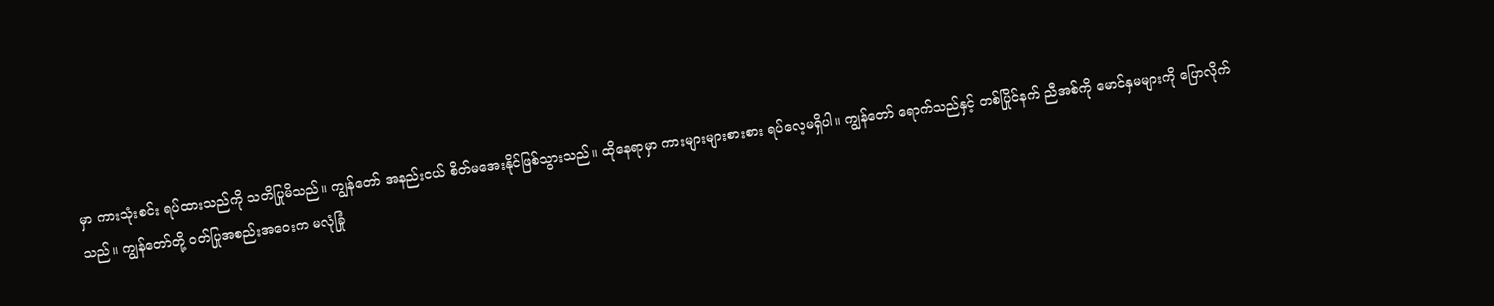မှာ ကားသုံးစင်း ရပ်ထားသည်ကို သတိပြုမိသည်။ ကျွန်တော် အနည်းငယ် စိတ်မအေးနိုင်ဖြစ်သွားသည်။ ထိုနေရာမှာ ကားများများစားစား ရပ်လေ့မရှိပါ။ ကျွန်တော် ရောက်သည်နှင့် တစ်ပြိုင်နက် ညီအစ်ကို မောင်နှမများကို ပြောလိုက်သည်။ ကျွန်တော်တို့ ဝတ်ပြုအစည်းအဝေးက မလုံခြုံ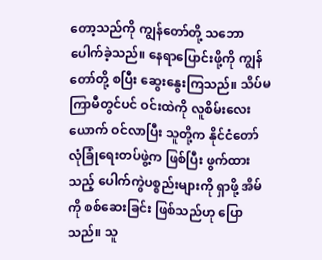တော့သည်ကို ကျွန်တော်တို့ သဘောပေါက်ခဲ့သည်။ နေရာပြောင်းဖို့ကို ကျွန်တော်တို့ စပြီး ဆွေးနွေးကြသည်။ သိပ်မကြာမီတွင်ပင် ဝင်းထဲကို လူစိမ်းလေးယောက် ဝင်လာပြီး သူတို့က နိုင်ငံတော် လုံခြုံရေးတပ်ဖွဲ့က ဖြစ်ပြီး ဖွက်ထားသည့် ပေါက်ကွဲပစ္စည်းများကို ရှာဖို့ အိမ်ကို စစ်ဆေးခြင်း ဖြစ်သည်ဟု ပြောသည်။ သူ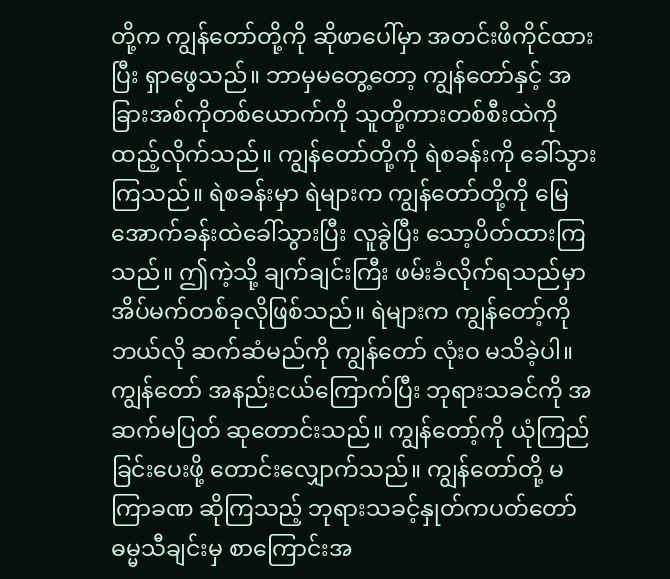တို့က ကျွန်တော်တို့ကို ဆိုဖာပေါ်မှာ အတင်းဖိကိုင်ထားပြီး ရှာဖွေသည်။ ဘာမှမတွေ့တော့ ကျွန်တော်နှင့် အခြားအစ်ကိုတစ်ယောက်ကို သူတို့ကားတစ်စီးထဲကို ထည့်လိုက်သည်။ ကျွန်တော်တို့ကို ရဲစခန်းကို ခေါ်သွားကြသည်။ ရဲစခန်းမှာ ရဲများက ကျွန်တော်တို့ကို မြေအောက်ခန်းထဲခေါ်သွားပြီး လူခွဲပြီး သော့ပိတ်ထားကြသည်။ ဤကဲ့သို့ ချက်ချင်းကြီး ဖမ်းခံလိုက်ရသည်မှာ အိပ်မက်တစ်ခုလိုဖြစ်သည်။ ရဲများက ကျွန်တော့်ကို ဘယ်လို ဆက်ဆံမည်ကို ကျွန်တော် လုံးဝ မသိခဲ့ပါ။ ကျွန်တော် အနည်းငယ်ကြောက်ပြီး ဘုရားသခင်ကို အဆက်မပြတ် ဆုတောင်းသည်။ ကျွန်တော့်ကို ယုံကြည်ခြင်းပေးဖို့ တောင်းလျှောက်သည်။ ကျွန်တော်တို့ မကြာခဏ ဆိုကြသည့် ဘုရားသခင့်နှုတ်ကပတ်တော် ဓမ္မသီချင်းမှ စာကြောင်းအ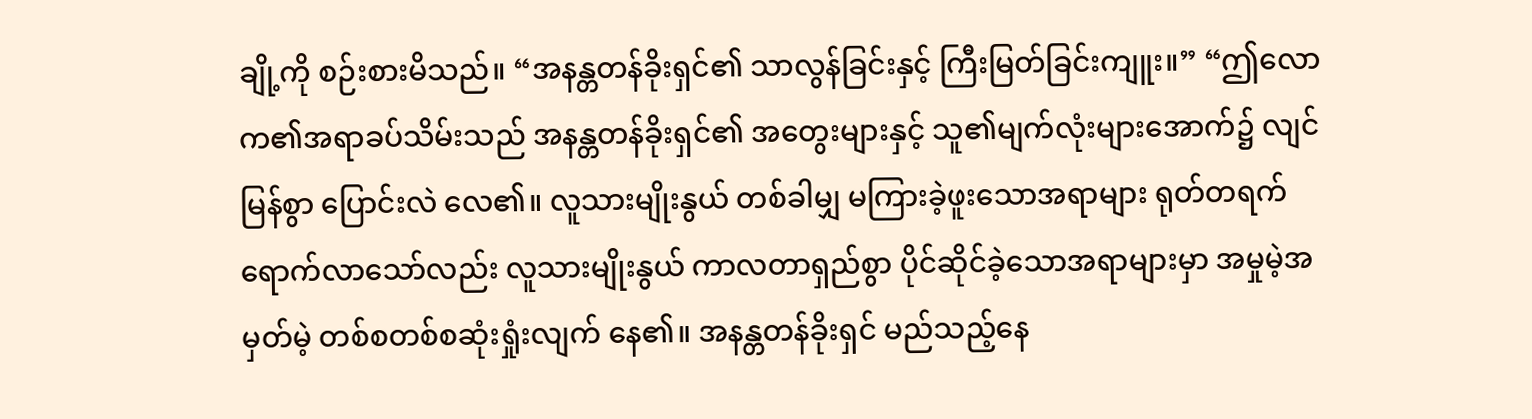ချို့ကို စဉ်းစားမိသည်။ “အနန္တတန်ခိုးရှင်၏ သာလွန်ခြင်းနှင့် ကြီးမြတ်ခြင်းကျူး။” “ဤလောက၏အရာခပ်သိမ်းသည် အနန္တတန်ခိုးရှင်၏ အတွေးများနှင့် သူ၏မျက်လုံးများအောက်၌ လျင်မြန်စွာ ပြောင်းလဲ လေ၏။ လူသားမျိုးနွယ် တစ်ခါမျှ မကြားခဲ့ဖူးသောအရာများ ရုတ်တရက်ရောက်လာသော်လည်း လူသားမျိုးနွယ် ကာလတာရှည်စွာ ပိုင်ဆိုင်ခဲ့သောအရာများမှာ အမှုမဲ့အမှတ်မဲ့ တစ်စတစ်စဆုံးရှုံးလျက် နေ၏။ အနန္တတန်ခိုးရှင် မည်သည့်နေ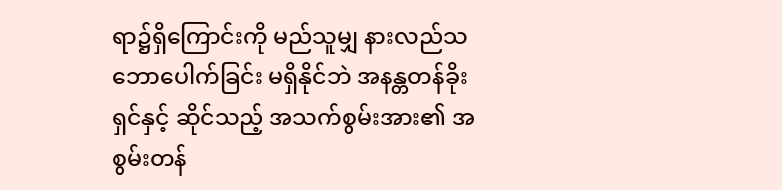ရာ၌ရှိကြောင်းကို မည်သူမျှ နားလည်သဘောပေါက်ခြင်း မရှိနိုင်ဘဲ အနန္တတန်ခိုးရှင်နှင့် ဆိုင်သည့် အသက်စွမ်းအား၏ အစွမ်းတန်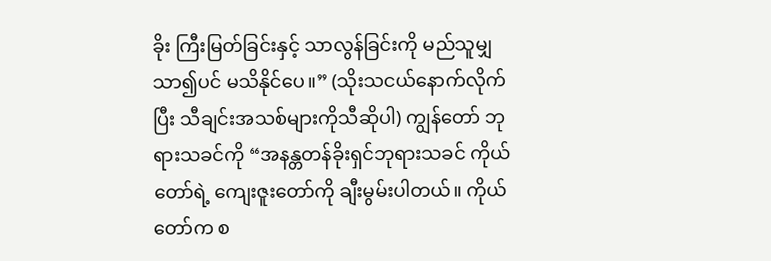ခိုး ကြီးမြတ်ခြင်းနှင့် သာလွန်ခြင်းကို မည်သူမျှ သာ၍ပင် မသိနိုင်ပေ။” (သိုးသငယ်နောက်လိုက်ပြီး သီချင်းအသစ်များကိုသီဆိုပါ) ကျွန်တော် ဘုရားသခင်ကို “အနန္တတန်ခိုးရှင်ဘုရားသခင် ကိုယ်တော်ရဲ့ ကျေးဇူးတော်ကို ချီးမွမ်းပါတယ်။ ကိုယ်တော်က စ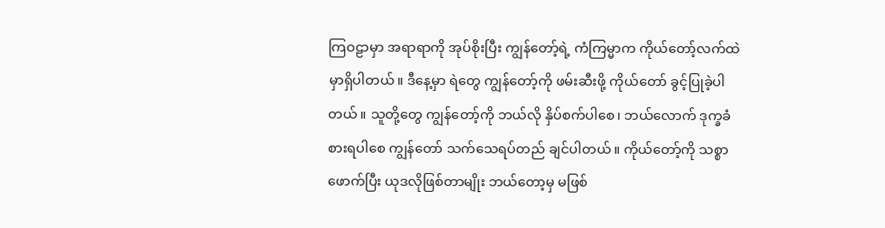ကြဝဠာမှာ အရာရာကို အုပ်စိုးပြီး ကျွန်တော့်ရဲ့ ကံကြမ္မာက ကိုယ်တော့်လက်ထဲမှာရှိပါတယ်။ ဒီနေ့မှာ ရဲတွေ ကျွန်တော့်ကို ဖမ်းဆီးဖို့ ကိုယ်တော် ခွင့်ပြုခဲ့ပါတယ်။ သူတို့တွေ ကျွန်တော့်ကို ဘယ်လို နှိပ်စက်ပါစေ၊ ဘယ်လောက် ဒုက္ခခံစားရပါစေ ကျွန်တော် သက်သေရပ်တည် ချင်ပါတယ်။ ကိုယ်တော့်ကို သစ္စာဖောက်ပြီး ယုဒလိုဖြစ်တာမျိုး ဘယ်တော့မှ မဖြစ်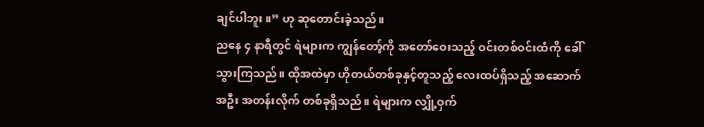ချင်ပါဘူး။” ဟု ဆုတောင်းခဲ့သည်။
ညနေ ၄ နာရီတွင် ရဲများက ကျွန်တော့်ကို အတော်ဝေးသည့် ဝင်းတစ်ဝင်းထံကို ခေါ်သွားကြသည်။ ထိုအထဲမှာ ဟိုတယ်တစ်ခုနှင့်တူသည့် လေးထပ်ရှိသည့် အဆောက်အဦး အတန်းလိုက် တစ်ခုရှိသည်။ ရဲများက လျှို့ဝှက်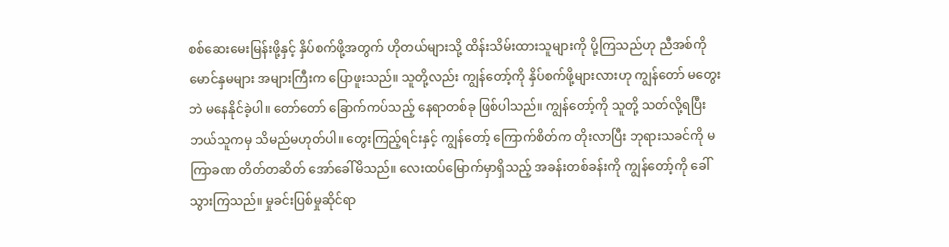စစ်ဆေးမေးမြန်းဖို့နှင့် နှိပ်စက်ဖို့အတွက် ဟိုတယ်များသို့ ထိန်းသိမ်းထားသူများကို ပို့ကြသည်ဟု ညီအစ်ကို မောင်နှမများ အများကြီးက ပြောဖူးသည်။ သူတို့လည်း ကျွန်တော့်ကို နှိပ်စက်ဖို့များလားဟု ကျွန်တော် မတွေးဘဲ မနေနိုင်ခဲ့ပါ။ တော်တော် ခြောက်ကပ်သည့် နေရာတစ်ခု ဖြစ်ပါသည်။ ကျွန်တော့်ကို သူတို့ သတ်လို့ရပြီး ဘယ်သူကမှ သိမည်မဟုတ်ပါ။ တွေးကြည့်ရင်းနှင့် ကျွန်တော့် ကြောက်စိတ်က တိုးလာပြီး ဘုရားသခင်ကို မကြာခဏ တိတ်တဆိတ် အော်ခေါ်မိသည်။ လေးထပ်မြောက်မှာရှိသည့် အခန်းတစ်ခန်းကို ကျွန်တော့်ကို ခေါ်သွားကြသည်။ မှုခင်းပြစ်မှုဆိုင်ရာ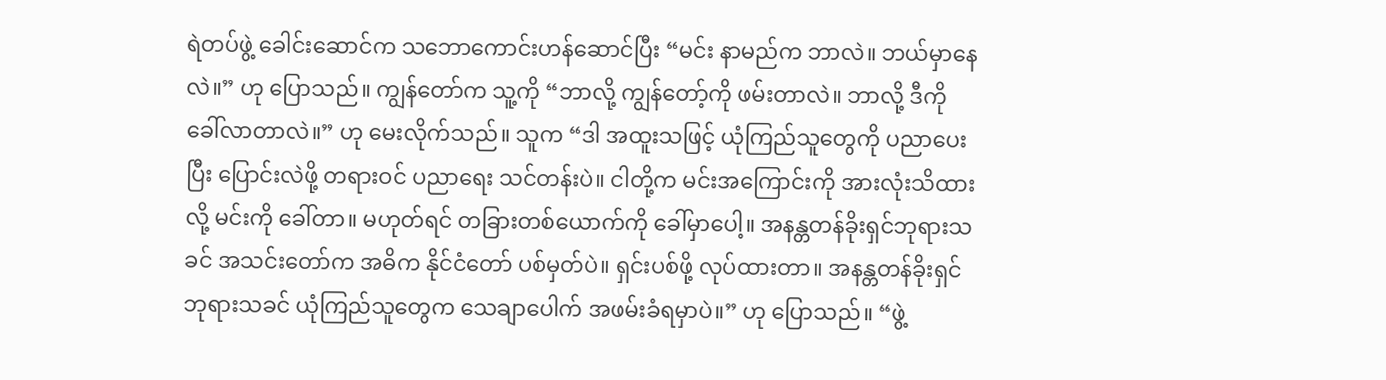ရဲတပ်ဖွဲ့ ခေါင်းဆောင်က သဘောကောင်းဟန်ဆောင်ပြီး “မင်း နာမည်က ဘာလဲ။ ဘယ်မှာနေလဲ။” ဟု ပြောသည်။ ကျွန်တော်က သူ့ကို “ဘာလို့ ကျွန်တော့်ကို ဖမ်းတာလဲ။ ဘာလို့ ဒီကို ခေါ်လာတာလဲ။” ဟု မေးလိုက်သည်။ သူက “ဒါ အထူးသဖြင့် ယုံကြည်သူတွေကို ပညာပေးပြီး ပြောင်းလဲဖို့ တရားဝင် ပညာရေး သင်တန်းပဲ။ ငါတို့က မင်းအကြောင်းကို အားလုံးသိထားလို့ မင်းကို ခေါ်တာ။ မဟုတ်ရင် တခြားတစ်ယောက်ကို ခေါ်မှာပေါ့။ အနန္တတန်ခိုးရှင်ဘုရားသခင် အသင်းတော်က အဓိက နိုင်ငံတော် ပစ်မှတ်ပဲ။ ရှင်းပစ်ဖို့ လုပ်ထားတာ။ အနန္တတန်ခိုးရှင်ဘုရားသခင် ယုံကြည်သူတွေက သေချာပေါက် အဖမ်းခံရမှာပဲ။” ဟု ပြောသည်။ “ဖွဲ့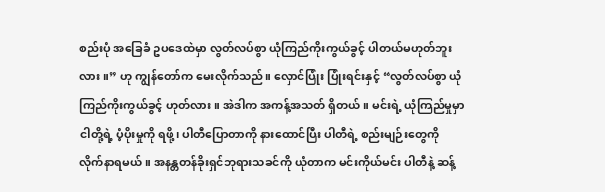စည်းပုံ အခြေခံ ဥပဒေထဲမှာ လွတ်လပ်စွာ ယုံကြည်ကိုးကွယ်ခွင့် ပါတယ်မဟုတ်ဘူးလား။” ဟု ကျွန်တော်က မေးလိုက်သည်။ လှောင်ပြုံး ပြုံးရင်းနှင့် “လွတ်လပ်စွာ ယုံကြည်ကိုးကွယ်ခွင့် ဟုတ်လား။ အဲဒါက အကန့်အသတ် ရှိတယ်။ မင်းရဲ့ ယုံကြည်မှုမှာ ငါတို့ရဲ့ ပံ့ပိုးမှုကို ရဖို့၊ ပါတီပြောတာကို နားထောင်ပြီး ပါတီရဲ့ စည်းမျဉ်းတွေကို လိုက်နာရမယ်။ အနန္တတန်ခိုးရှင်ဘုရားသခင်ကို ယုံတာက မင်းကိုယ်မင်း ပါတီနဲ့ ဆန့်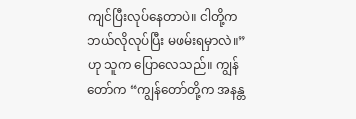ကျင်ပြီးလုပ်နေတာပဲ။ ငါတို့က ဘယ်လိုလုပ်ပြီး မဖမ်းရမှာလဲ။” ဟု သူက ပြောလေသည်။ ကျွန်တော်က “ကျွန်တော်တို့က အနန္တ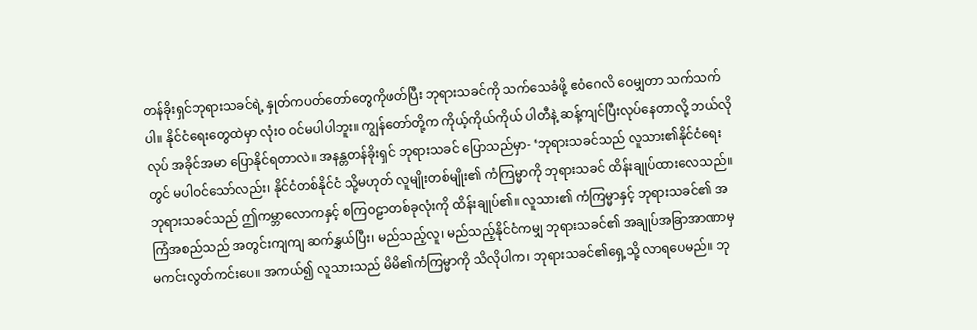တန်ခိုးရှင်ဘုရားသခင်ရဲ့ နှုတ်ကပတ်တော်တွေကိုဖတ်ပြီး ဘုရားသခင်ကို သက်သေခံဖို့ ဧဝံဂေလိ ဝေမျှတာ သက်သက်ပါ။ နိုင်ငံရေးတွေထဲမှာ လုံးဝ ဝင်မပါပါဘူး။ ကျွန်တော်တို့က ကိုယ့်ကိုယ်ကိုယ် ပါတီနဲ့ ဆန့်ကျင်ပြီးလုပ်နေတာလို့ ဘယ်လိုလုပ် အခိုင်အမာ ပြောနိုင်ရတာလဲ။ အနန္တတန်ခိုးရှင် ဘုရားသခင် ပြောသည်မှာ- ‘ဘုရားသခင်သည် လူသား၏နိုင်ငံရေးတွင် မပါဝင်သော်လည်း၊ နိုင်ငံတစ်နိုင်ငံ သို့မဟုတ် လူမျိုးတစ်မျိုး၏ ကံကြမ္မာကို ဘုရားသခင် ထိန်းချုပ်ထားလေသည်။ ဘုရားသခင်သည် ဤကမ္ဘာလောကနှင့် စကြဝဠာတစ်ခုလုံးကို ထိန်းချုပ်၏။ လူသား၏ ကံကြမ္မာနှင့် ဘုရားသခင်၏ အကြံအစည်သည် အတွင်းကျကျ ဆက်နွှယ်ပြီး၊ မည်သည့်လူ၊ မည်သည့်နိုင်ငံကမျှ ဘုရားသခင်၏ အချုပ်အခြာအာဏာမှ မကင်းလွတ်ကင်းပေ။ အကယ်၍ လူသားသည် မိမိ၏ကံကြမ္မာကို သိလိုပါက၊ ဘုရားသခင်၏ရှေ့သို့ လာရပေမည်။ ဘု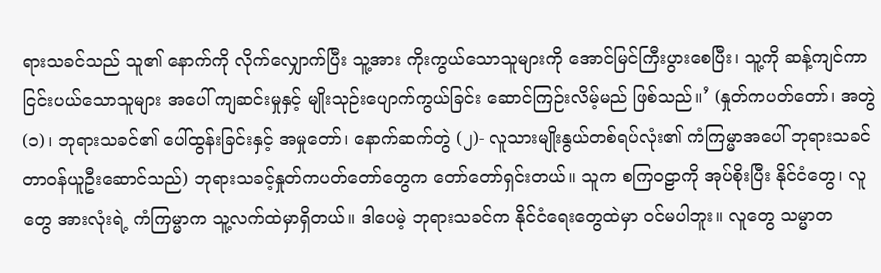ရားသခင်သည် သူ၏ နောက်ကို လိုက်လျှောက်ပြီး သူ့အား ကိုးကွယ်သောသူများကို အောင်မြင်ကြီးပွားစေပြီး၊ သူ့ကို ဆန့်ကျင်ကာ ငြင်းပယ်သောသူများ အပေါ် ကျဆင်းမှုနှင့် မျိုးသုဉ်းပျောက်ကွယ်ခြင်း ဆောင်ကြဉ်းလိမ့်မည် ဖြစ်သည်။’ (နှုတ်ကပတ်တော်၊ အတွဲ (၁)၊ ဘုရားသခင်၏ ပေါ်ထွန်းခြင်းနှင့် အမှုတော်၊ နောက်ဆက်တွဲ (၂)- လူသားမျိုးနွယ်တစ်ရပ်လုံး၏ ကံကြမ္မာအပေါ် ဘုရားသခင် တာဝန်ယူဦးဆောင်သည်) ဘုရားသခင့်နှုတ်ကပတ်တော်တွေက တော်တော်ရှင်းတယ်။ သူက စကြဝဠာကို အုပ်စိုးပြီး နိုင်ငံတွေ၊ လူတွေ အားလုံးရဲ့ ကံကြမ္မာက သူ့လက်ထဲမှာရှိတယ်။ ဒါပေမဲ့ ဘုရားသခင်က နိုင်ငံရေးတွေထဲမှာ ဝင်မပါဘူး။ လူတွေ သမ္မာတ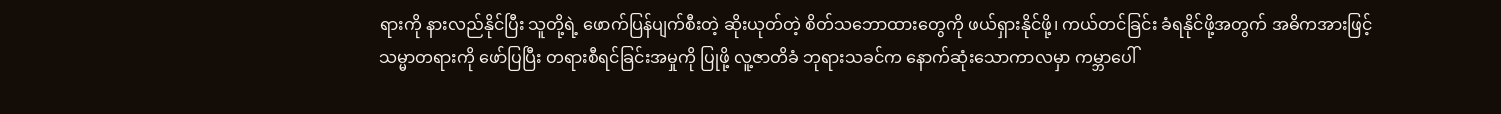ရားကို နားလည်နိုင်ပြီး သူတို့ရဲ့ ဖောက်ပြန်ပျက်စီးတဲ့ ဆိုးယုတ်တဲ့ စိတ်သဘောထားတွေကို ဖယ်ရှားနိုင်ဖို့၊ ကယ်တင်ခြင်း ခံရနိုင်ဖို့အတွက် အဓိကအားဖြင့် သမ္မာတရားကို ဖော်ပြပြီး တရားစီရင်ခြင်းအမှုကို ပြုဖို့ လူ့ဇာတိခံ ဘုရားသခင်က နောက်ဆုံးသောကာလမှာ ကမ္ဘာပေါ်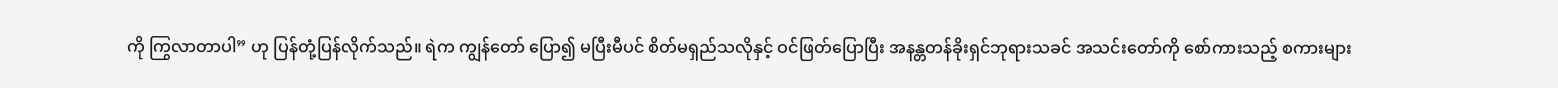ကို ကြွလာတာပါ” ဟု ပြန်တုံ့ပြန်လိုက်သည်။ ရဲက ကျွန်တော် ပြော၍ မပြီးမီပင် စိတ်မရှည်သလိုနှင့် ဝင်ဖြတ်ပြောပြီး အနန္တတန်ခိုးရှင်ဘုရားသခင် အသင်းတော်ကို စော်ကားသည့် စကားများ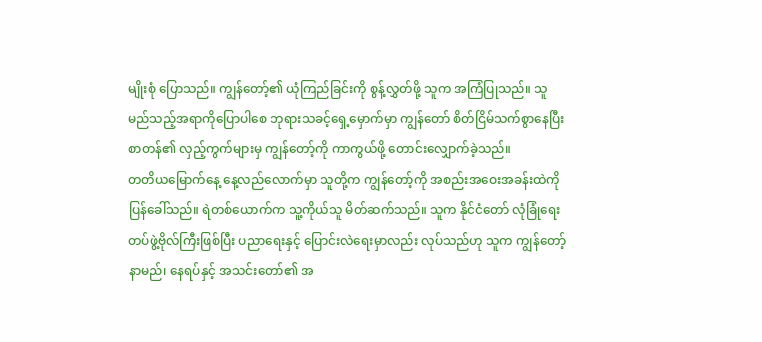မျိုးစုံ ပြောသည်။ ကျွန်တော့်၏ ယုံကြည်ခြင်းကို စွန့်လွှတ်ဖို့ သူက အကြံပြုသည်။ သူ မည်သည့်အရာကိုပြောပါစေ ဘုရားသခင့်ရှေ့မှောက်မှာ ကျွန်တော် စိတ်ငြိမ်သက်စွာနေပြီး စာတန်၏ လှည့်ကွက်များမှ ကျွန်တော့်ကို ကာကွယ်ဖို့ တောင်းလျှောက်ခဲ့သည်။
တတိယမြောက်နေ့ နေ့လည်လောက်မှာ သူတို့က ကျွန်တော့်ကို အစည်းအဝေးအခန်းထဲကို ပြန်ခေါ်သည်။ ရဲတစ်ယောက်က သူ့ကိုယ်သူ မိတ်ဆက်သည်။ သူက နိုင်ငံတော် လုံခြုံရေး တပ်ဖွဲ့ဗိုလ်ကြီးဖြစ်ပြီး ပညာရေးနှင့် ပြောင်းလဲရေးမှာလည်း လုပ်သည်ဟု သူက ကျွန်တော့်နာမည်၊ နေရပ်နှင့် အသင်းတော်၏ အ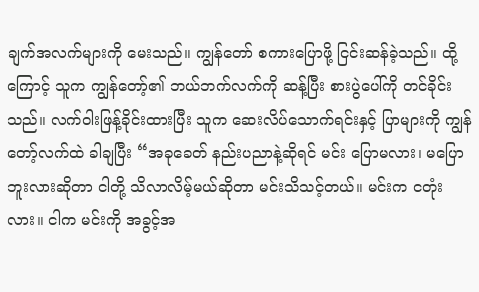ချက်အလက်များကို မေးသည်။ ကျွန်တော် စကားပြောဖို့ ငြင်းဆန်ခဲ့သည်။ ထို့ကြောင့် သူက ကျွန်တော့်၏ ဘယ်ဘက်လက်ကို ဆန့်ပြီး စားပွဲပေါ်ကို တင်ခိုင်းသည်။ လက်ဝါးဖြန့်ခိုင်းထားပြီး သူက ဆေးလိပ်သောက်ရင်းနှင့် ပြာများကို ကျွန်တော့်လက်ထဲ ခါချပြီး “အခုခေတ် နည်းပညာနဲ့ဆိုရင် မင်း ပြောမလား၊ မပြောဘူးလားဆိုတာ ငါတို့ သိလာလိမ့်မယ်ဆိုတာ မင်းသိသင့်တယ်။ မင်းက ငတုံးလား။ ငါက မင်းကို အခွင့်အ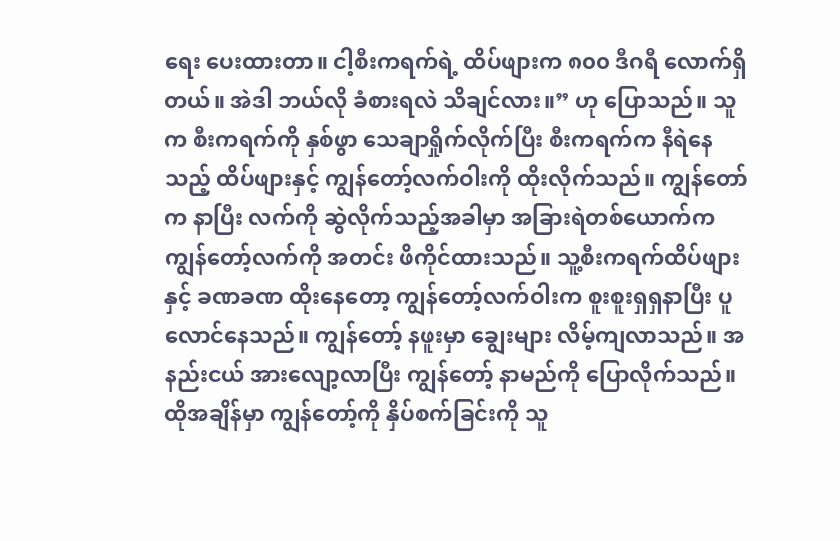ရေး ပေးထားတာ။ ငါ့စီးကရက်ရဲ့ ထိပ်ဖျားက ၈၀၀ ဒီဂရီ လောက်ရှိတယ်။ အဲဒါ ဘယ်လို ခံစားရလဲ သိချင်လား။” ဟု ပြောသည်။ သူက စီးကရက်ကို နှစ်ဖွာ သေချာရှိုက်လိုက်ပြီး စီးကရက်က နီရဲနေသည့် ထိပ်ဖျားနှင့် ကျွန်တော့်လက်ဝါးကို ထိုးလိုက်သည်။ ကျွန်တော်က နာပြီး လက်ကို ဆွဲလိုက်သည့်အခါမှာ အခြားရဲတစ်ယောက်က ကျွန်တော့်လက်ကို အတင်း ဖိကိုင်ထားသည်။ သူ့စီးကရက်ထိပ်ဖျားနှင့် ခဏခဏ ထိုးနေတော့ ကျွန်တော့်လက်ဝါးက စူးစူးရှရှနာပြီး ပူလောင်နေသည်။ ကျွန်တော့် နဖူးမှာ ချွေးများ လိမ့်ကျလာသည်။ အနည်းငယ် အားလျော့လာပြီး ကျွန်တော့် နာမည်ကို ပြောလိုက်သည်။ ထိုအချိန်မှာ ကျွန်တော့်ကို နှိပ်စက်ခြင်းကို သူ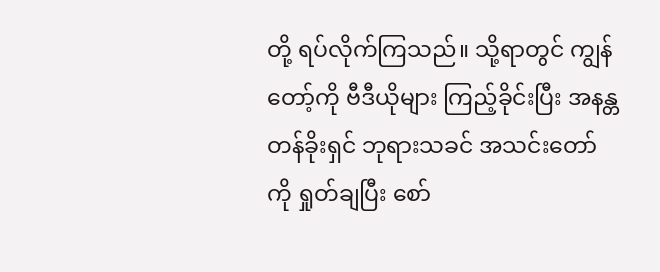တို့ ရပ်လိုက်ကြသည်။ သို့ရာတွင် ကျွန်တော့်ကို ဗီဒီယိုများ ကြည့်ခိုင်းပြီး အနန္တတန်ခိုးရှင် ဘုရားသခင် အသင်းတော်ကို ရှုတ်ချပြီး စော်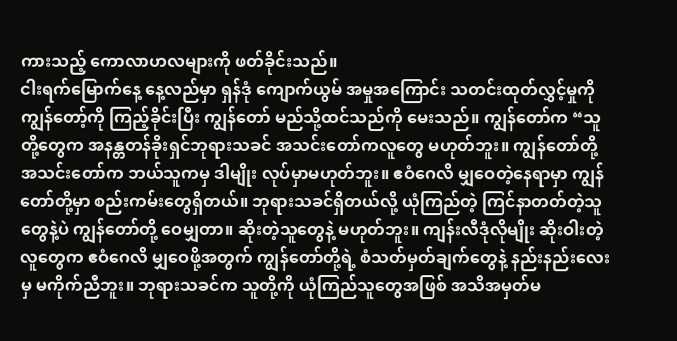ကားသည့် ကောလာဟလများကို ဖတ်ခိုင်းသည်။
ငါးရက်မြောက်နေ့ နေ့လည်မှာ ရှန်ဒုံ ကျောက်ယွမ် အမှုအကြောင်း သတင်းထုတ်လွှင့်မှုကို ကျွန်တော့်ကို ကြည့်ခိုင်းပြီး ကျွန်တော် မည်သို့ထင်သည်ကို မေးသည်။ ကျွန်တော်က “သူတို့တွေက အနန္တတန်ခိုးရှင်ဘုရားသခင် အသင်းတော်ကလူတွေ မဟုတ်ဘူး။ ကျွန်တော်တို့ အသင်းတော်က ဘယ်သူကမှ ဒါမျိုး လုပ်မှာမဟုတ်ဘူး။ ဧဝံဂေလိ မျှဝေတဲ့နေရာမှာ ကျွန်တော်တို့မှာ စည်းကမ်းတွေရှိတယ်။ ဘုရားသခင်ရှိတယ်လို့ ယုံကြည်တဲ့ ကြင်နာတတ်တဲ့သူတွေနဲ့ပဲ ကျွန်တော်တို့ ဝေမျှတာ။ ဆိုးတဲ့သူတွေနဲ့ မဟုတ်ဘူး။ ကျန်းလီဒုံလိုမျိုး ဆိုးဝါးတဲ့လူတွေက ဧဝံဂေလိ မျှဝေဖို့အတွက် ကျွန်တော်တို့ရဲ့ စံသတ်မှတ်ချက်တွေနဲ့ နည်းနည်းလေးမှ မကိုက်ညီဘူး။ ဘုရားသခင်က သူတို့ကို ယုံကြည်သူတွေအဖြစ် အသိအမှတ်မ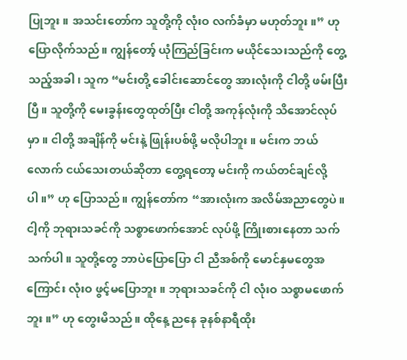ပြုဘူး။ အသင်းတော်က သူတို့ကို လုံးဝ လက်ခံမှာ မဟုတ်ဘူး။” ဟု ပြောလိုက်သည်။ ကျွန်တော့် ယုံကြည်ခြင်းက မယိုင်သေးသည်ကို တွေ့သည့်အခါ၊ သူက “မင်းတို့ ခေါင်းဆောင်တွေ အားလုံးကို ငါတို့ ဖမ်းပြီးပြီ။ သူတို့ကို မေးခွန်းတွေထုတ်ပြီး ငါတို့ အကုန်လုံးကို သိအောင်လုပ်မှာ။ ငါတို့ အချိန်ကို မင်းနဲ့ ဖြုန်းပစ်ဖို့ မလိုပါဘူး။ မင်းက ဘယ်လောက် ငယ်သေးတယ်ဆိုတာ တွေ့ရတော့ မင်းကို ကယ်တင်ချင်လို့ပါ။” ဟု ပြောသည်။ ကျွန်တော်က “အားလုံးက အလိမ်အညာတွေပဲ။ ငါ့ကို ဘုရားသခင်ကို သစ္စာဖောက်အောင် လုပ်ဖို့ ကြိုးစားနေတာ သက်သက်ပါ။ သူတို့တွေ ဘာပဲပြောပြော ငါ ညီအစ်ကို မောင်နှမတွေအကြောင်း လုံးဝ ဖွင့်မပြောဘူး။ ဘုရားသခင်ကို ငါ လုံးဝ သစ္စာမဖောက်ဘူး။” ဟု တွေးမိသည်။ ထိုနေ့ ညနေ ခုနစ်နာရီထိုး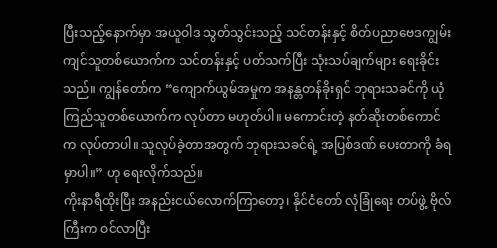ပြီးသည့်နောက်မှာ အယူဝါဒ သွတ်သွင်းသည့် သင်တန်းနှင့် စိတ်ပညာဗေဒကျွမ်းကျင်သူတစ်ယောက်က သင်တန်းနှင့် ပတ်သက်ပြီး သုံးသပ်ချက်များ ရေးခိုင်းသည်။ ကျွန်တော်က “ကျောက်ယွမ်အမှုက အနန္တတန်ခိုးရှင် ဘုရားသခင်ကို ယုံကြည်သူတစ်ယောက်က လုပ်တာ မဟုတ်ပါ။ မကောင်းတဲ့ နတ်ဆိုးတစ်ကောင်က လုပ်တာပါ။ သူလုပ်ခဲ့တာအတွက် ဘုရားသခင်ရဲ့ အပြစ်ဒဏ် ပေးတာကို ခံရမှာပါ။” ဟု ရေးလိုက်သည်။
ကိုးနာရီထိုးပြီး အနည်းငယ်လောက်ကြာတော့၊ နိုင်ငံတော် လုံခြုံရေး တပ်ဖွဲ့ ဗိုလ်ကြီးက ဝင်လာပြီး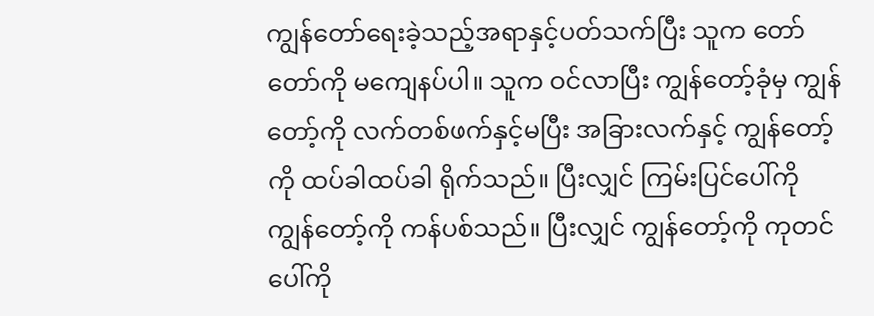ကျွန်တော်ရေးခဲ့သည့်အရာနှင့်ပတ်သက်ပြီး သူက တော်တော်ကို မကျေနပ်ပါ။ သူက ဝင်လာပြီး ကျွန်တော့်ခုံမှ ကျွန်တော့်ကို လက်တစ်ဖက်နှင့်မပြီး အခြားလက်နှင့် ကျွန်တော့်ကို ထပ်ခါထပ်ခါ ရိုက်သည်။ ပြီးလျှင် ကြမ်းပြင်ပေါ်ကို ကျွန်တော့်ကို ကန်ပစ်သည်။ ပြီးလျှင် ကျွန်တော့်ကို ကုတင်ပေါ်ကို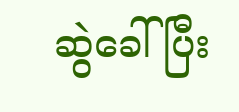ဆွဲခေါ်ပြီး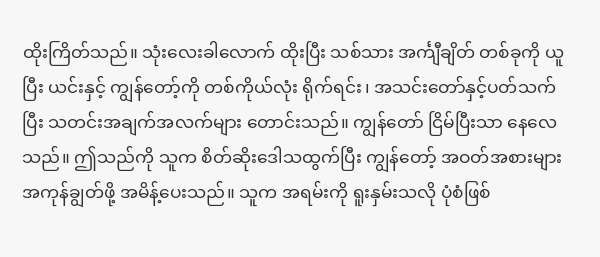ထိုးကြိတ်သည်။ သုံးလေးခါလောက် ထိုးပြီး သစ်သား အင်္ကျီချိတ် တစ်ခုကို ယူပြီး ယင်းနှင့် ကျွန်တော့်ကို တစ်ကိုယ်လုံး ရိုက်ရင်း၊ အသင်းတော်နှင့်ပတ်သက်ပြီး သတင်းအချက်အလက်များ တောင်းသည်။ ကျွန်တော် ငြိမ်ပြီးသာ နေလေသည်။ ဤသည်ကို သူက စိတ်ဆိုးဒေါသထွက်ပြီး ကျွန်တော့် အဝတ်အစားများ အကုန်ချွတ်ဖို့ အမိန့်ပေးသည်။ သူက အရမ်းကို ရူးနှမ်းသလို ပုံစံဖြစ်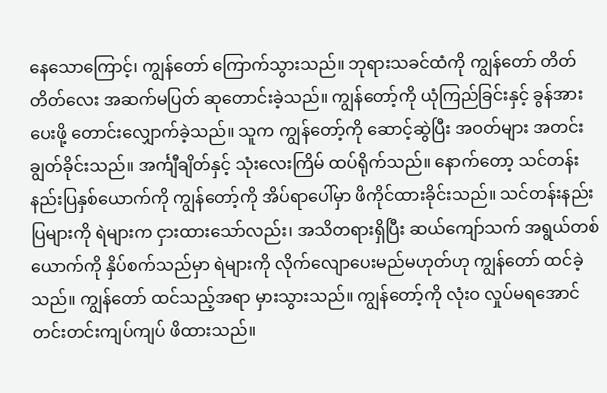နေသောကြောင့်၊ ကျွန်တော် ကြောက်သွားသည်။ ဘုရားသခင်ထံကို ကျွန်တော် တိတ်တိတ်လေး အဆက်မပြတ် ဆုတောင်းခဲ့သည်။ ကျွန်တော့်ကို ယုံကြည်ခြင်းနှင့် ခွန်အားပေးဖို့ တောင်းလျှောက်ခဲ့သည်။ သူက ကျွန်တော့်ကို ဆောင့်ဆွဲပြီး အဝတ်များ အတင်းချွတ်ခိုင်းသည်။ အင်္ကျီချိတ်နှင့် သုံးလေးကြိမ် ထပ်ရိုက်သည်။ နောက်တော့ သင်တန်းနည်းပြနှစ်ယောက်ကို ကျွန်တော့်ကို အိပ်ရာပေါ်မှာ ဖိကိုင်ထားခိုင်းသည်။ သင်တန်းနည်းပြများကို ရဲများက ငှားထားသော်လည်း၊ အသိတရားရှိပြီး ဆယ်ကျော်သက် အရွယ်တစ်ယောက်ကို နှိပ်စက်သည်မှာ ရဲများကို လိုက်လျောပေးမည်မဟုတ်ဟု ကျွန်တော် ထင်ခဲ့သည်။ ကျွန်တော် ထင်သည့်အရာ မှားသွားသည်။ ကျွန်တော့်ကို လုံးဝ လှုပ်မရအောင် တင်းတင်းကျပ်ကျပ် ဖိထားသည်။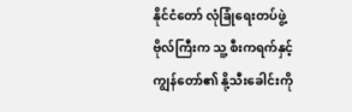နိုင်ငံတော် လုံခြုံရေးတပ်ဖွဲ့ ဗိုလ်ကြီးက သူ့ စီးကရက်နှင့် ကျွန်တော်၏ နို့သီးခေါင်းကို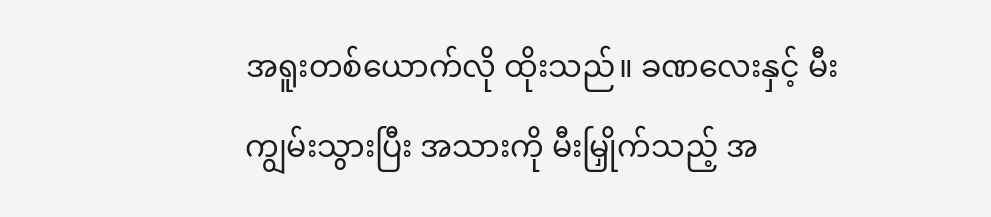အရူးတစ်ယောက်လို ထိုးသည်။ ခဏလေးနှင့် မီးကျွမ်းသွားပြီး အသားကို မီးမြှိုက်သည့် အ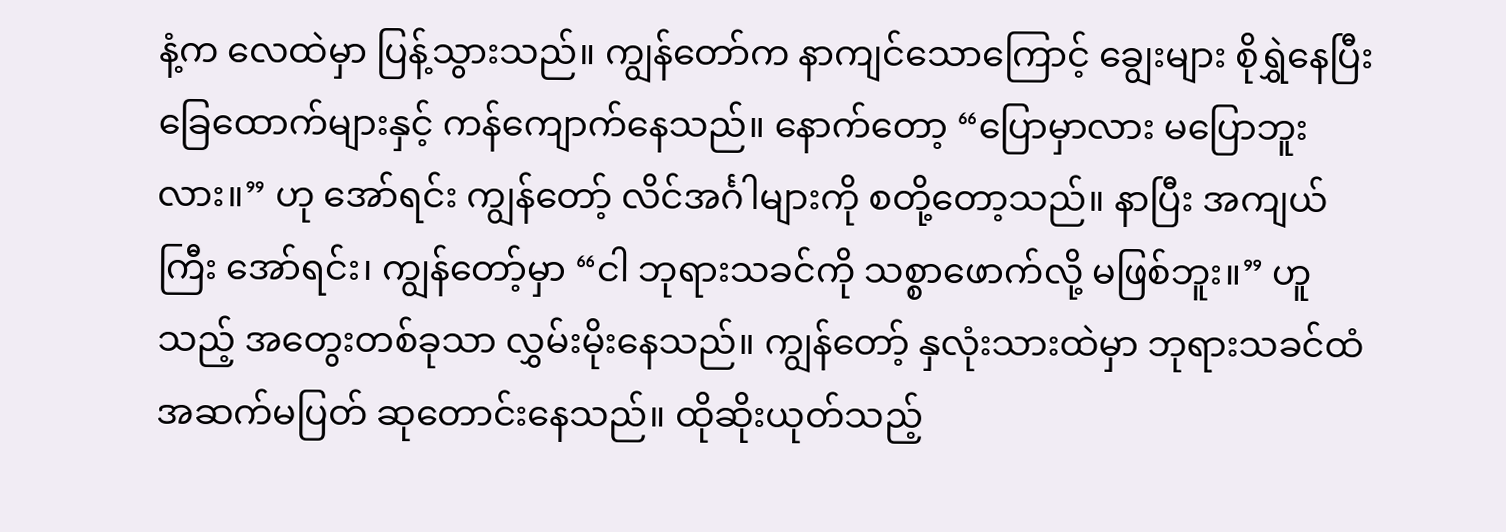နံ့က လေထဲမှာ ပြန့်သွားသည်။ ကျွန်တော်က နာကျင်သောကြောင့် ချွေးများ စိုရွှဲနေပြီး ခြေထောက်များနှင့် ကန်ကျောက်နေသည်။ နောက်တော့ “ပြောမှာလား မပြောဘူးလား။” ဟု အော်ရင်း ကျွန်တော့် လိင်အင်္ဂါများကို စတို့တော့သည်။ နာပြီး အကျယ်ကြီး အော်ရင်း၊ ကျွန်တော့်မှာ “ငါ ဘုရားသခင်ကို သစ္စာဖောက်လို့ မဖြစ်ဘူး။” ဟူသည့် အတွေးတစ်ခုသာ လွှမ်းမိုးနေသည်။ ကျွန်တော့် နှလုံးသားထဲမှာ ဘုရားသခင်ထံ အဆက်မပြတ် ဆုတောင်းနေသည်။ ထိုဆိုးယုတ်သည့်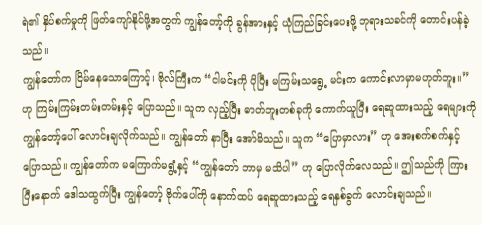ရဲ၏ နှိပ်စက်မှုကို ဖြတ်ကျော်နိုင်ဖို့အတွက် ကျွန်တော့်ကို ခွန်အားနှင့် ယုံကြည်ခြင်းပေးဖို့ ဘုရားသခင်ကို တောင်းပန်ခဲ့သည်။
ကျွန်တော်က ငြိမ်နေသောကြောင့်၊ ဗိုလ်ကြီးက “ငါမင်းကို ပိုပြီး မကြမ်းသရွေ့ မင်းက ကောင်းလာမှာမဟုတ်ဘူး။” ဟု ကြမ်းကြမ်းတမ်းတမ်းနှင့် ပြောသည်။ သူက လှည့်ပြီး ဓာတ်ဘူးတစ်ခုကို ကောက်ယူပြီး ရေဆူထားသည့် ရေများကို ကျွန်တော့်ပေါ် လောင်းချလိုက်သည်။ ကျွန်တော် နာပြီး အော်မိသည်။ သူက “ပြောမှာလား” ဟု အေးစက်စက်နှင့် ပြောသည်။ ကျွန်တော်က မကြောက်မရွံ့နှင့် “ကျွန်တော် ဘာမှ မသိပါ” ဟု ပြောလိုက်လေသည်။ ဤသည်ကို ကြားပြီးနောက် ဒေါသထွက်ပြီး ကျွန်တော့် ဗိုက်ပေါ်ကို နောက်ထပ် ရေဆူထားသည့် ရေနှစ်ခွက် လောင်းချသည်။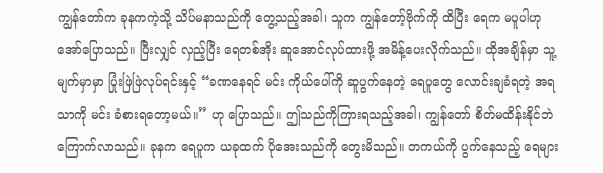ကျွန်တော်က ခုနကကဲ့သို့ သိပ်မနာသည်ကို တွေ့သည့်အခါ၊ သူက ကျွန်တော့်ဗိုက်ကို ထိပြီး ရေက မပူပါဟု အော်ပြောသည်။ ပြီးလျှင် လှည့်ပြီး ရေတစ်အိုး ဆူအောင်လုပ်ထားဖို့ အမိန့်ပေးလိုက်သည်။ ထိုအချိန်မှာ သူ့မျက်မှာမှာ ပြုံးဖြဲဖြဲလုပ်ရင်းနှင့် “ခဏနေရင် မင်း ကိုယ်ပေါ်ကို ဆူပွက်နေတဲ့ ရေပူတွေ လောင်းချခံရတဲ့ အရသာကို မင်း ခံစားရတော့မယ်။” ဟု ပြောသည်။ ဤသည်ကိုကြားရသည့်အခါ၊ ကျွန်တော် စိတ်မထိန်းနိုင်ဘဲ ကြောက်လာသည်။ ခုနက ရေပူက ယခုထက် ပိုအေးသည်ကို တွေးမိသည်။ တကယ်ကို ပွက်နေသည့် ရေများ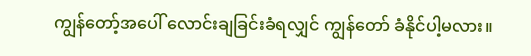ကျွန်တော့်အပေါ် လောင်းချခြင်းခံရလျှင် ကျွန်တော် ခံနိုင်ပါ့မလား။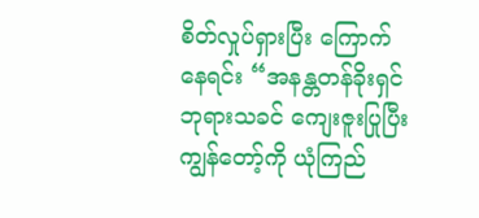စိတ်လှုပ်ရှားပြီး ကြောက်နေရင်း “အနန္တတန်ခိုးရှင်ဘုရားသခင် ကျေးဇူးပြုပြီး ကျွန်တော့်ကို ယုံကြည်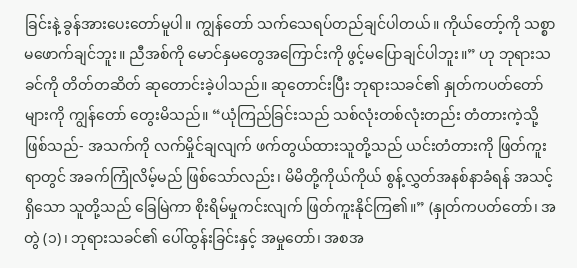ခြင်းနဲ့ ခွန်အားပေးတော်မူပါ။ ကျွန်တော် သက်သေရပ်တည်ချင်ပါတယ်။ ကိုယ်တော့်ကို သစ္စာမဖောက်ချင်ဘူး။ ညီအစ်ကို မောင်နှမတွေအကြောင်းကို ဖွင့်မပြောချင်ပါဘူး။” ဟု ဘုရားသခင်ကို တိတ်တဆိတ် ဆုတောင်းခဲ့ပါသည်။ ဆုတောင်းပြီး ဘုရားသခင်၏ နှုတ်ကပတ်တော်များကို ကျွန်တော် တွေးမိသည်။ “ယုံကြည်ခြင်းသည် သစ်လုံးတစ်လုံးတည်း တံတားကဲ့သို့ ဖြစ်သည်- အသက်ကို လက်မှိုင်ချလျက် ဖက်တွယ်ထားသူတို့သည် ယင်းတံတားကို ဖြတ်ကူးရာတွင် အခက်ကြုံလိမ့်မည် ဖြစ်သော်လည်း၊ မိမိတို့ကိုယ်ကိုယ် စွန့်လွှတ်အနစ်နာခံရန် အသင့်ရှိသော သူတို့သည် ခြေမြဲကာ စိုးရိမ်မှုကင်းလျက် ဖြတ်ကူးနိုင်ကြ၏။” (နှုတ်ကပတ်တော်၊ အတွဲ (၁)၊ ဘုရားသခင်၏ ပေါ်ထွန်းခြင်းနှင့် အမှုတော်၊ အစအ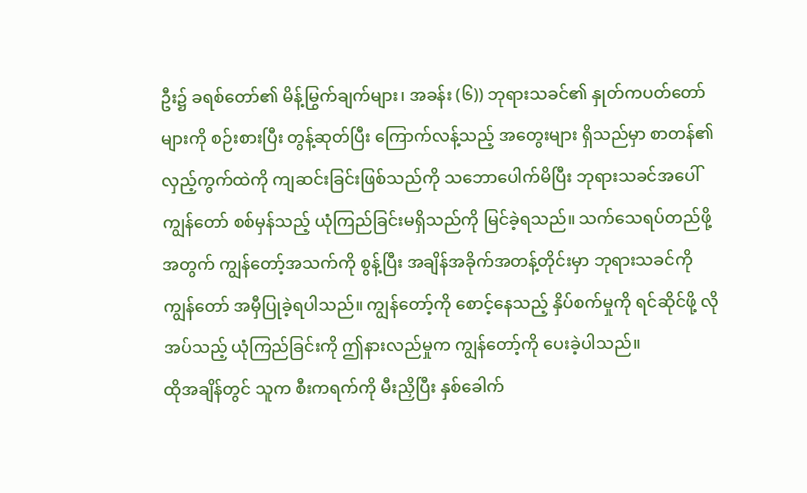ဦး၌ ခရစ်တော်၏ မိန့်မြွက်ချက်များ၊ အခန်း (၆)) ဘုရားသခင်၏ နှုတ်ကပတ်တော်များကို စဉ်းစားပြီး တွန့်ဆုတ်ပြီး ကြောက်လန့်သည့် အတွေးများ ရှိသည်မှာ စာတန်၏ လှည့်ကွက်ထဲကို ကျဆင်းခြင်းဖြစ်သည်ကို သဘောပေါက်မိပြီး ဘုရားသခင်အပေါ် ကျွန်တော် စစ်မှန်သည့် ယုံကြည်ခြင်းမရှိသည်ကို မြင်ခဲ့ရသည်။ သက်သေရပ်တည်ဖို့အတွက် ကျွန်တော့်အသက်ကို စွန့်ပြီး အချိန်အခိုက်အတန့်တိုင်းမှာ ဘုရားသခင်ကို ကျွန်တော် အမှီပြုခဲ့ရပါသည်။ ကျွန်တော့်ကို စောင့်နေသည့် နှိပ်စက်မှုကို ရင်ဆိုင်ဖို့ လိုအပ်သည့် ယုံကြည်ခြင်းကို ဤနားလည်မှုက ကျွန်တော့်ကို ပေးခဲ့ပါသည်။
ထိုအချိန်တွင် သူက စီးကရက်ကို မီးညှိပြီး နှစ်ခေါက်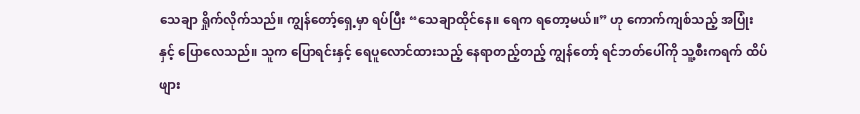သေချာ ရှိုက်လိုက်သည်။ ကျွန်တော့်ရှေ့မှာ ရပ်ပြီး “သေချာထိုင်နေ။ ရေက ရတော့မယ်။” ဟု ကောက်ကျစ်သည့် အပြုံးနှင့် ပြောလေသည်။ သူက ပြောရင်းနှင့် ရေပူလောင်ထားသည့် နေရာတည့်တည့် ကျွန်တော့် ရင်ဘတ်ပေါ်ကို သူ့စီးကရက် ထိပ်ဖျား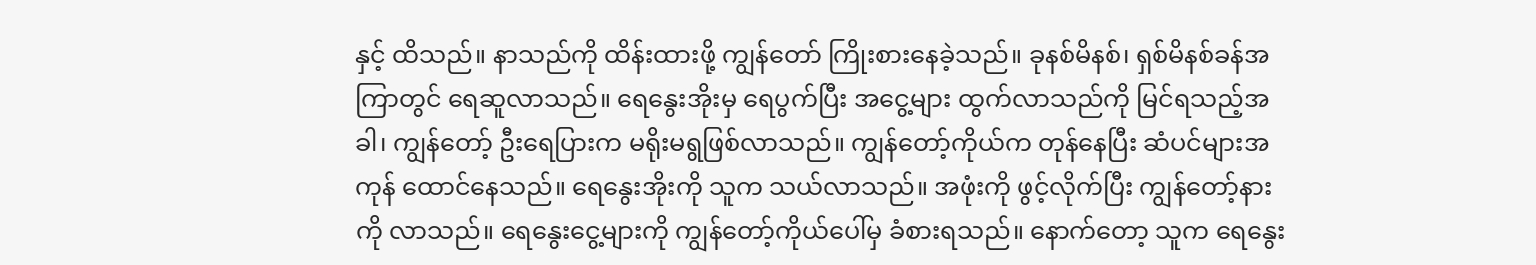နှင့် ထိသည်။ နာသည်ကို ထိန်းထားဖို့ ကျွန်တော် ကြိုးစားနေခဲ့သည်။ ခုနစ်မိနစ်၊ ရှစ်မိနစ်ခန်အကြာတွင် ရေဆူလာသည်။ ရေနွေးအိုးမှ ရေပွက်ပြီး အငွေ့များ ထွက်လာသည်ကို မြင်ရသည့်အခါ၊ ကျွန်တော့် ဦးရေပြားက မရိုးမရွဖြစ်လာသည်။ ကျွန်တော့်ကိုယ်က တုန်နေပြီး ဆံပင်များအကုန် ထောင်နေသည်။ ရေနွေးအိုးကို သူက သယ်လာသည်။ အဖုံးကို ဖွင့်လိုက်ပြီး ကျွန်တော့်နားကို လာသည်။ ရေနွေးငွေ့များကို ကျွန်တော့်ကိုယ်ပေါ်မှ ခံစားရသည်။ နောက်တော့ သူက ရေနွေး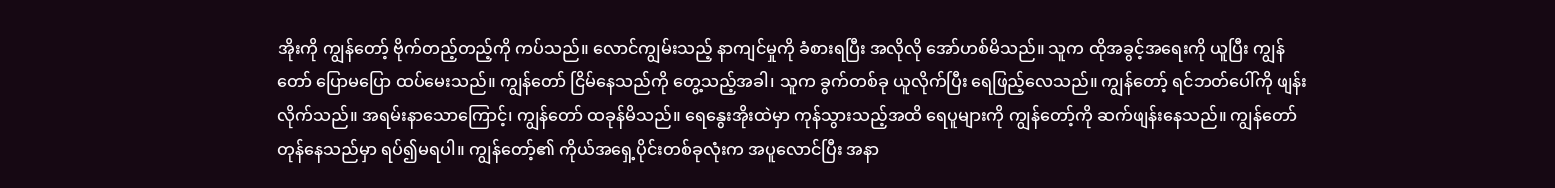အိုးကို ကျွန်တော့် ဗိုက်တည့်တည့်ကို ကပ်သည်။ လောင်ကျွမ်းသည့် နာကျင်မှုကို ခံစားရပြီး အလိုလို အော်ဟစ်မိသည်။ သူက ထိုအခွင့်အရေးကို ယူပြီး ကျွန်တော် ပြောမပြော ထပ်မေးသည်။ ကျွန်တော် ငြိမ်နေသည်ကို တွေ့သည့်အခါ၊ သူက ခွက်တစ်ခု ယူလိုက်ပြီး ရေဖြည့်လေသည်။ ကျွန်တော့် ရင်ဘတ်ပေါ်ကို ဖျန်းလိုက်သည်။ အရမ်းနာသောကြောင့်၊ ကျွန်တော် ထခုန်မိသည်။ ရေနွေးအိုးထဲမှာ ကုန်သွားသည့်အထိ ရေပူများကို ကျွန်တော့်ကို ဆက်ဖျန်းနေသည်။ ကျွန်တော် တုန်နေသည်မှာ ရပ်၍မရပါ။ ကျွန်တော့်၏ ကိုယ်အရှေ့ပိုင်းတစ်ခုလုံးက အပူလောင်ပြီး အနာ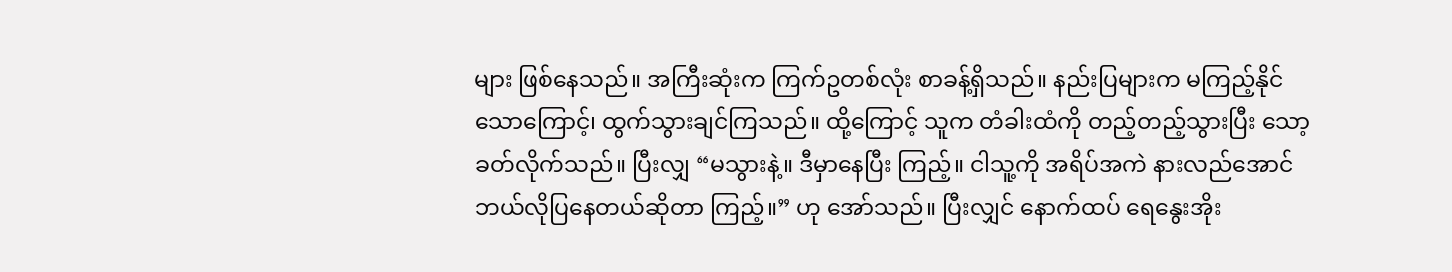များ ဖြစ်နေသည်။ အကြီးဆုံးက ကြက်ဥတစ်လုံး စာခန့်ရှိသည်။ နည်းပြများက မကြည့်နိုင်သောကြောင့်၊ ထွက်သွားချင်ကြသည်။ ထို့ကြောင့် သူက တံခါးထံကို တည့်တည့်သွားပြီး သော့ခတ်လိုက်သည်။ ပြီးလျှ “မသွားနဲ့။ ဒီမှာနေပြီး ကြည့်။ ငါသူ့ကို အရိပ်အကဲ နားလည်အောင် ဘယ်လိုပြနေတယ်ဆိုတာ ကြည့်။” ဟု အော်သည်။ ပြီးလျှင် နောက်ထပ် ရေနွေးအိုး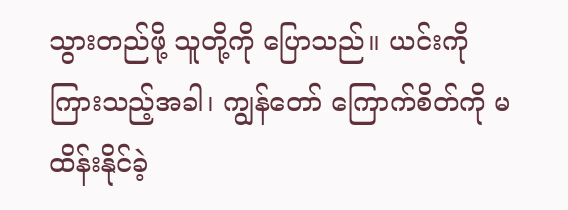သွားတည်ဖို့ သူတို့ကို ပြောသည်။ ယင်းကို ကြားသည့်အခါ၊ ကျွန်တော် ကြောက်စိတ်ကို မထိန်းနိုင်ခဲ့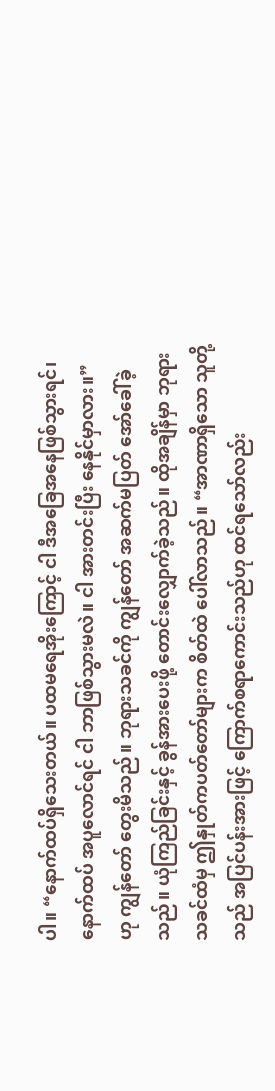ပါ။ “နောက်ထပ်ရှိသေးတယ်။ ပထမရေအိုးကြောင့် ငါ ဒီအခြေအနေဖြစ်သွားရင်၊ နောက်ထပ် အပူလောင်ရင် ငါ ဘာဖြစ်သွားမလဲ။ ငါ အားတင်းပြီး နေနိုင်မှာလား။” ဟု ကျွန်တော် တွေးမိသည်။ ဘုရားသခင်ကို ကျွန်တော် အဆက်မပြတ် အော်ခေါ်ခဲ့သည်။ ယုံကြည်ခြင်းနှင့် ခွန်အားပေးဖို့ တောင်းလျှောက်ခဲ့သည်။ ထိုအချိန်မှာ ဘုရားသခင်ထံမှ ဤနှုတ်ကပတ်တော်များက စိတ်ထဲ ပေါ်လာသည်။ “အာဏာရှိသော သူတို့သည် အပြင်ပန်းအားဖြင့် ကြောက်စရာကောင်းသည်ဟု ထင်ရသော်လည်း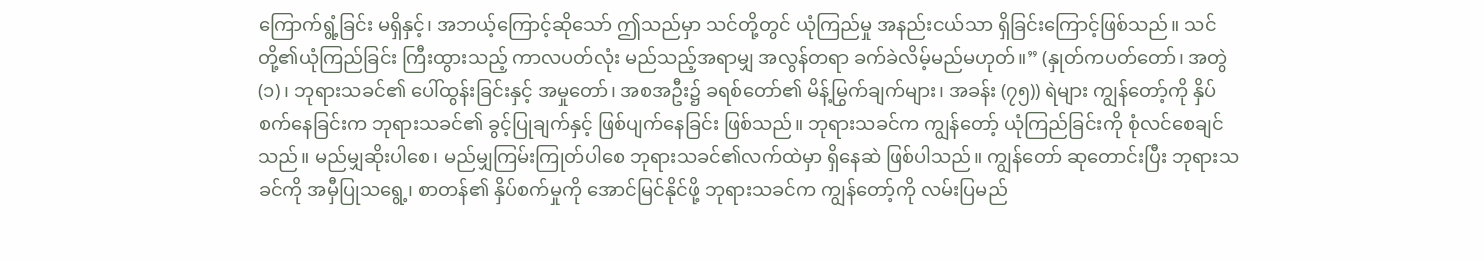ကြောက်ရွံ့ခြင်း မရှိနှင့်၊ အဘယ့်ကြောင့်ဆိုသော် ဤသည်မှာ သင်တို့တွင် ယုံကြည်မှု အနည်းငယ်သာ ရှိခြင်းကြောင့်ဖြစ်သည်။ သင်တို့၏ယုံကြည်ခြင်း ကြီးထွားသည့် ကာလပတ်လုံး မည်သည့်အရာမျှ အလွန်တရာ ခက်ခဲလိမ့်မည်မဟုတ်။” (နှုတ်ကပတ်တော်၊ အတွဲ (၁)၊ ဘုရားသခင်၏ ပေါ်ထွန်းခြင်းနှင့် အမှုတော်၊ အစအဦး၌ ခရစ်တော်၏ မိန့်မြွက်ချက်များ၊ အခန်း (၇၅)) ရဲများ ကျွန်တော့်ကို နှိပ်စက်နေခြင်းက ဘုရားသခင်၏ ခွင့်ပြုချက်နှင့် ဖြစ်ပျက်နေခြင်း ဖြစ်သည်။ ဘုရားသခင်က ကျွန်တော့် ယုံကြည်ခြင်းကို စုံလင်စေချင်သည်။ မည်မျှဆိုးပါစေ၊ မည်မျှကြမ်းကြုတ်ပါစေ ဘုရားသခင်၏လက်ထဲမှာ ရှိနေဆဲ ဖြစ်ပါသည်။ ကျွန်တော် ဆုတောင်းပြီး ဘုရားသခင်ကို အမှီပြုသရွေ့၊ စာတန်၏ နှိပ်စက်မှုကို အောင်မြင်နိုင်ဖို့ ဘုရားသခင်က ကျွန်တော့်ကို လမ်းပြမည်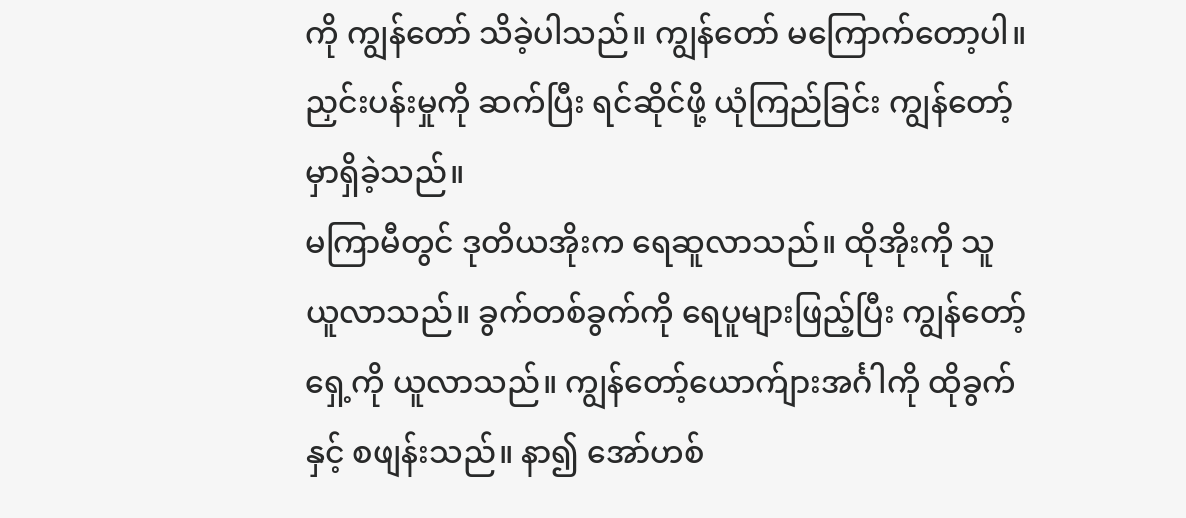ကို ကျွန်တော် သိခဲ့ပါသည်။ ကျွန်တော် မကြောက်တော့ပါ။ ညှင်းပန်းမှုကို ဆက်ပြီး ရင်ဆိုင်ဖို့ ယုံကြည်ခြင်း ကျွန်တော့် မှာရှိခဲ့သည်။
မကြာမီတွင် ဒုတိယအိုးက ရေဆူလာသည်။ ထိုအိုးကို သူယူလာသည်။ ခွက်တစ်ခွက်ကို ရေပူများဖြည့်ပြီး ကျွန်တော့်ရှေ့ကို ယူလာသည်။ ကျွန်တော့်ယောက်ျားအင်္ဂါကို ထိုခွက်နှင့် စဖျန်းသည်။ နာ၍ အော်ဟစ်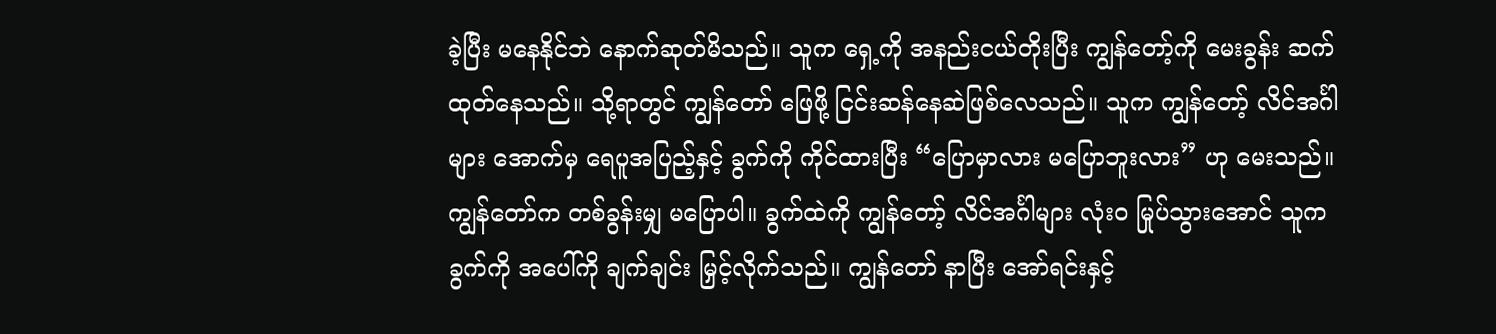ခဲ့ပြီး မနေနိုင်ဘဲ နောက်ဆုတ်မိသည်။ သူက ရှေ့ကို အနည်းငယ်တိုးပြီး ကျွန်တော့်ကို မေးခွန်း ဆက်ထုတ်နေသည်။ သို့ရာတွင် ကျွန်တော် ဖြေဖို့ ငြင်းဆန်နေဆဲဖြစ်လေသည်။ သူက ကျွန်တော့် လိင်အင်္ဂါများ အောက်မှ ရေပူအပြည့်နှင့် ခွက်ကို ကိုင်ထားပြီး “ပြောမှာလား မပြောဘူးလား” ဟု မေးသည်။ ကျွန်တော်က တစ်ခွန်းမျှ မပြောပါ။ ခွက်ထဲကို ကျွန်တော့် လိင်အင်္ဂါများ လုံးဝ မြုပ်သွားအောင် သူက ခွက်ကို အပေါ်ကို ချက်ချင်း မြှင့်လိုက်သည်။ ကျွန်တော် နာပြီး အော်ရင်းနှင့်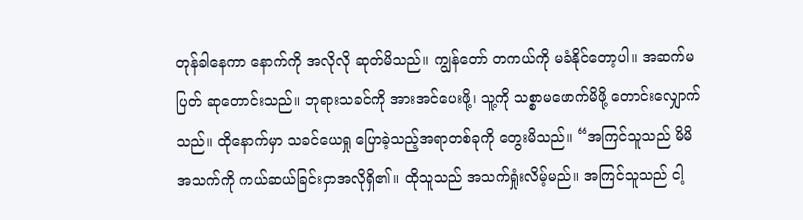တုန်ခါနေကာ နောက်ကို အလိုလို ဆုတ်မိသည်။ ကျွန်တော် တကယ်ကို မခံနိုင်တော့ပါ။ အဆက်မပြတ် ဆုတောင်းသည်။ ဘုရားသခင်ကို အားအင်ပေးဖို့၊ သူ့ကို သစ္စာမဖောက်မိဖို့ တောင်းလျှောက်သည်။ ထိုနောက်မှာ သခင်ယေရှု ပြောခဲ့သည့်အရာတစ်ခုကို တွေးမိသည်။ “အကြင်သူသည် မိမိအသက်ကို ကယ်ဆယ်ခြင်းငှာအလိုရှိ၏။ ထိုသူသည် အသက်ရှုံးလိမ့်မည်။ အကြင်သူသည် ငါ့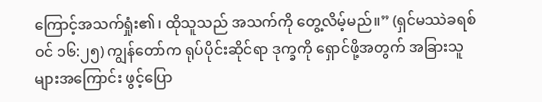ကြောင့်အသက်ရှုံး၏၊ ထိုသူသည် အသက်ကို တွေ့လိမ့်မည်။” (ရှင်မဿဲခရစ်ဝင် ၁၆:၂၅) ကျွန်တော်က ရုပ်ပိုင်းဆိုင်ရာ ဒုက္ခကို ရှောင်ဖို့အတွက် အခြားသူများအကြောင်း ဖွင့်ပြော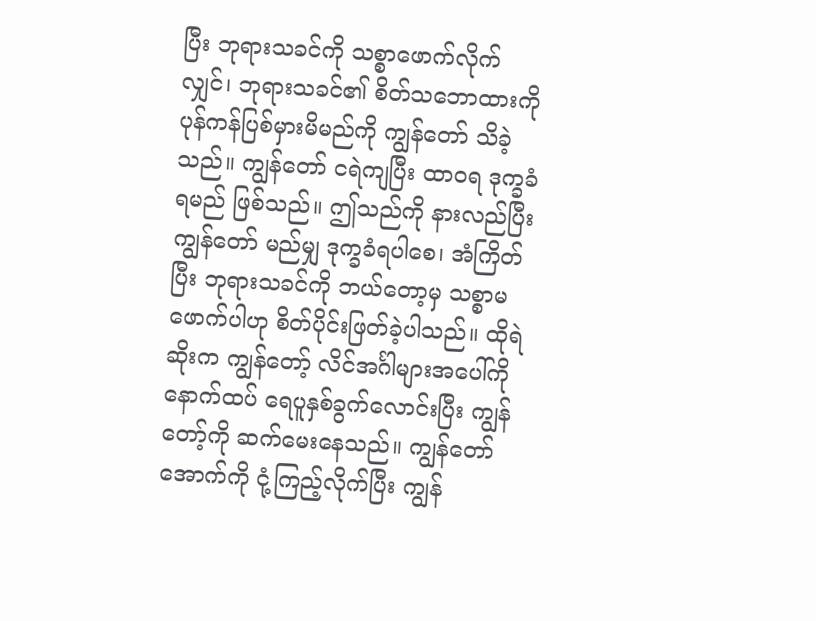ပြီး ဘုရားသခင်ကို သစ္စာဖောက်လိုက်လျှင်၊ ဘုရားသခင်၏ စိတ်သဘောထားကို ပုန်ကန်ပြစ်မှားမိမည်ကို ကျွန်တော် သိခဲ့သည်။ ကျွန်တော် ငရဲကျပြီး ထာဝရ ဒုက္ခခံရမည် ဖြစ်သည်။ ဤသည်ကို နားလည်ပြီး ကျွန်တော် မည်မျှ ဒုက္ခခံရပါစေ၊ အံကြိတ်ပြီး ဘုရားသခင်ကို ဘယ်တော့မှ သစ္စာမဖောက်ပါဟု စိတ်ပိုင်းဖြတ်ခဲ့ပါသည်။ ထိုရဲဆိုးက ကျွန်တော့် လိင်အင်္ဂါများအပေါ်ကို နောက်ထပ် ရေပူနှစ်ခွက်လောင်းပြီး ကျွန်တော့်ကို ဆက်မေးနေသည်။ ကျွန်တော် အောက်ကို ငုံ့ကြည့်လိုက်ပြီး ကျွန်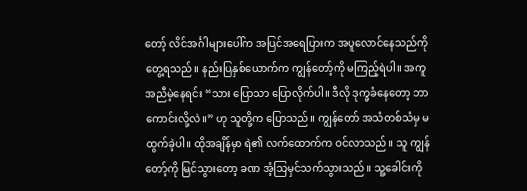တော့် လိင်အင်္ဂါများပေါ်က အပြင်အရေပြားက အပူလောင်နေသည်ကို တွေ့ရသည်။ နည်းပြနှစ်ယောက်က ကျွန်တော့်ကို မကြည့်ရဲပါ။ အကူအညီမဲ့နေရင်း “သား ပြောသာ ပြောလိုက်ပါ။ ဒီလို ဒုက္ခခံနေတော့ ဘာကောင်းလို့လဲ။” ဟု သူတို့က ပြောသည်။ ကျွန်တော် အသံတစ်သံမှ မထွက်ခဲ့ပါ။ ထိုအချိန်မှာ ရဲ၏ လက်ထောက်က ဝင်လာသည်။ သူ ကျွန်တော့်ကို မြင်သွားတော့ ခဏ အံ့သြမှင်သက်သွားသည်။ သူ့ခေါင်းကို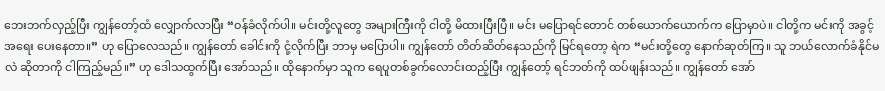ဘေးဘက်လှည့်ပြီး ကျွန်တော့်ထံ လျှောက်လာပြီး “ဝန်ခံလိုက်ပါ။ မင်းတို့လူတွေ အများကြီးကို ငါတို့ မိထားပြီးပြီ။ မင်း မပြောရင်တောင် တစ်ယောက်ယောက်က ပြောမှာပဲ။ ငါတို့က မင်းကို အခွင့်အရေး ပေးနေတာ။” ဟု ပြောလေသည်။ ကျွန်တော် ခေါင်းကို ငုံ့လိုက်ပြီး ဘာမှ မပြောပါ။ ကျွန်တော် တိတ်ဆိတ်နေသည်ကို မြင်ရတော့ ရဲက “မင်းတို့တွေ နောက်ဆုတ်ကြ။ သူ ဘယ်လောက်ခံနိုင်မလဲ ဆိုတာကို ငါကြည့်မည်။” ဟု ဒေါသထွက်ပြီး အော်သည်။ ထိုနောက်မှာ သူက ရေပူတစ်ခွက်လောင်းထည့်ပြီး ကျွန်တော့် ရင်ဘတ်ကို ထပ်ဖျန်းသည်။ ကျွန်တော် အော်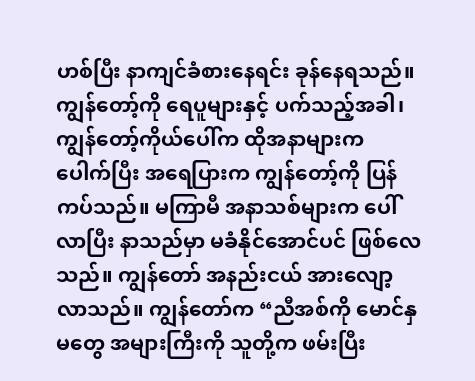ဟစ်ပြီး နာကျင်ခံစားနေရင်း ခုန်နေရသည်။ ကျွန်တော့်ကို ရေပူများနှင့် ပက်သည့်အခါ၊ ကျွန်တော့်ကိုယ်ပေါ်က ထိုအနာများက ပေါက်ပြီး အရေပြားက ကျွန်တော့်ကို ပြန်ကပ်သည်။ မကြာမီ အနာသစ်များက ပေါ်လာပြီး နာသည်မှာ မခံနိုင်အောင်ပင် ဖြစ်လေသည်။ ကျွန်တော် အနည်းငယ် အားလျော့လာသည်။ ကျွန်တော်က “ညီအစ်ကို မောင်နှမတွေ အများကြီးကို သူတို့က ဖမ်းပြီး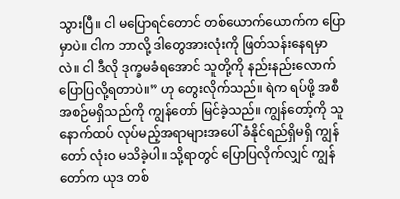သွားပြီ။ ငါ မပြောရင်တောင် တစ်ယောက်ယောက်က ပြောမှာပဲ။ ငါက ဘာလို့ ဒါတွေအားလုံးကို ဖြတ်သန်းနေရမှာလဲ။ ငါ ဒီလို ဒုက္ခမခံရအောင် သူတို့ကို နည်းနည်းလောက် ပြောပြလို့ရတာပဲ။” ဟု တွေးလိုက်သည်။ ရဲက ရပ်ဖို့ အစီအစဉ်မရှိသည်ကို ကျွန်တော် မြင်ခဲ့သည်။ ကျွန်တော့်ကို သူ နောက်ထပ် လုပ်မည့်အရာများအပေါ် ခံနိုင်ရည်ရှိမရှိ ကျွန်တော် လုံးဝ မသိခဲ့ပါ။ သို့ရာတွင် ပြောပြလိုက်လျှင် ကျွန်တော်က ယုဒ တစ်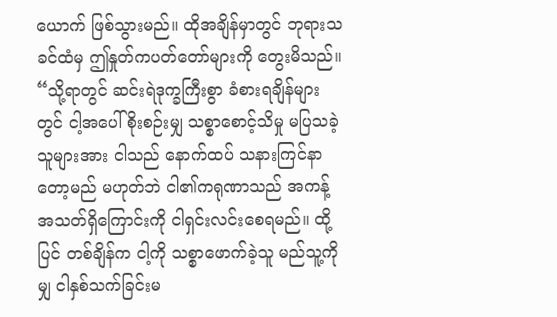ယောက် ဖြစ်သွားမည်။ ထိုအချိန်မှာတွင် ဘုရားသခင်ထံမှ ဤနှုတ်ကပတ်တော်များကို တွေးမိသည်။ “သို့ရာတွင် ဆင်းရဲဒုက္ခကြီးစွာ ခံစားရချိန်များတွင် ငါ့အပေါ် စိုးစဉ်းမျှ သစ္စာစောင့်သိမှု မပြသခဲ့သူများအား ငါသည် နောက်ထပ် သနားကြင်နာတော့မည် မဟုတ်ဘဲ ငါ၏ကရုဏာသည် အကန့်အသတ်ရှိကြောင်းကို ငါရှင်းလင်းစေရမည်။ ထို့ပြင် တစ်ချိန်က ငါ့ကို သစ္စာဖောက်ခဲ့သူ မည်သူ့ကိုမျှ ငါနှစ်သက်ခြင်းမ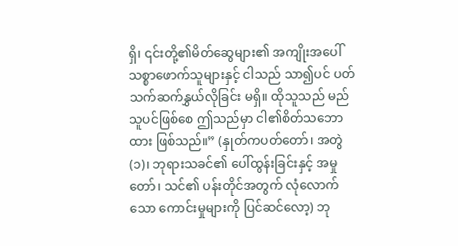ရှိ၊ ၎င်းတို့၏မိတ်ဆွေများ၏ အကျိုးအပေါ် သစ္စာဖောက်သူများနှင့် ငါသည် သာ၍ပင် ပတ်သက်ဆက်နွှယ်လိုခြင်း မရှိ။ ထိုသူသည် မည်သူပင်ဖြစ်စေ ဤသည်မှာ ငါ၏စိတ်သဘောထား ဖြစ်သည်။” (နှုတ်ကပတ်တော်၊ အတွဲ (၁)၊ ဘုရားသခင်၏ ပေါ်ထွန်းခြင်းနှင့် အမှုတော်၊ သင်၏ ပန်းတိုင်အတွက် လုံလောက်သော ကောင်းမှုများကို ပြင်ဆင်လော့) ဘု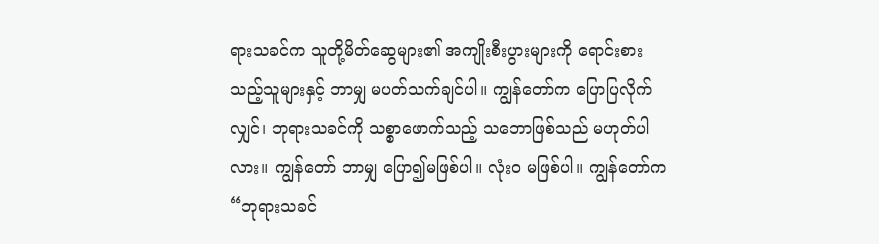ရားသခင်က သူတို့မိတ်ဆွေများ၏ အကျိုးစီးပွားများကို ရောင်းစားသည့်သူများနှင့် ဘာမျှ မပတ်သက်ချင်ပါ။ ကျွန်တော်က ပြောပြလိုက်လျှင်၊ ဘုရားသခင်ကို သစ္စာဖောက်သည့် သဘောဖြစ်သည် မဟုတ်ပါလား။ ကျွန်တော် ဘာမျှ ပြော၍မဖြစ်ပါ။ လုံးဝ မဖြစ်ပါ။ ကျွန်တော်က “ဘုရားသခင်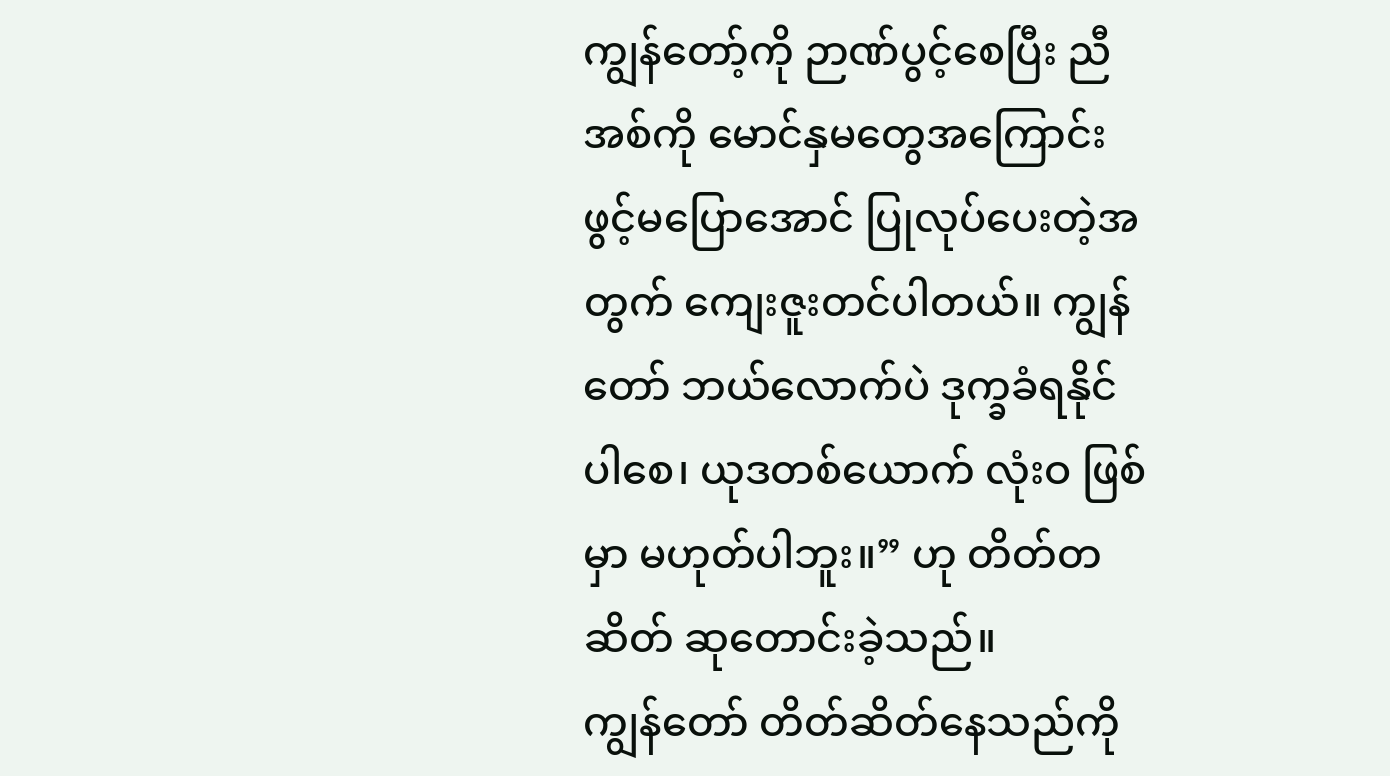ကျွန်တော့်ကို ဉာဏ်ပွင့်စေပြီး ညီအစ်ကို မောင်နှမတွေအကြောင်း ဖွင့်မပြောအောင် ပြုလုပ်ပေးတဲ့အတွက် ကျေးဇူးတင်ပါတယ်။ ကျွန်တော် ဘယ်လောက်ပဲ ဒုက္ခခံရနိုင်ပါစေ၊ ယုဒတစ်ယောက် လုံးဝ ဖြစ်မှာ မဟုတ်ပါဘူး။” ဟု တိတ်တဆိတ် ဆုတောင်းခဲ့သည်။
ကျွန်တော် တိတ်ဆိတ်နေသည်ကို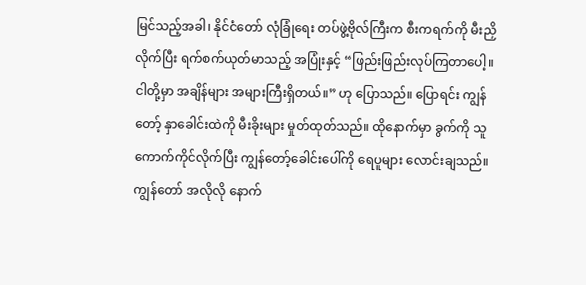မြင်သည့်အခါ၊ နိုင်ငံတော် လုံခြုံရေး တပ်ဖွဲ့ဗိုလ်ကြီးက စီးကရက်ကို မီးညှိလိုက်ပြီး ရက်စက်ယုတ်မာသည့် အပြုံးနှင့် “ဖြည်းဖြည်းလုပ်ကြတာပေါ့။ ငါတို့မှာ အချိန်များ အများကြီးရှိတယ်။” ဟု ပြောသည်။ ပြောရင်း ကျွန်တော့် နှာခေါင်းထဲကို မီးခိုးများ မှုတ်ထုတ်သည်။ ထိုနောက်မှာ ခွက်ကို သူကောက်ကိုင်လိုက်ပြီး ကျွန်တော့်ခေါင်းပေါ်ကို ရေပူများ လောင်းချသည်။ ကျွန်တော် အလိုလို နောက်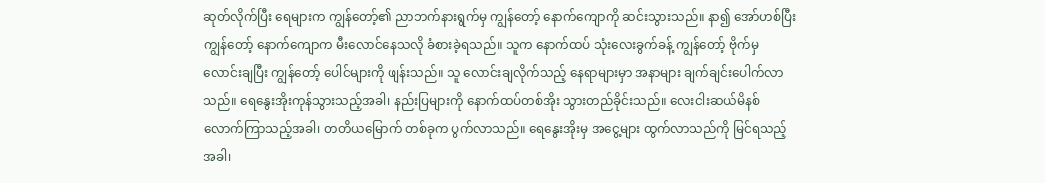ဆုတ်လိုက်ပြီး ရေများက ကျွန်တော့်၏ ညာဘက်နားရွက်မှ ကျွန်တော့် နောက်ကျောကို ဆင်းသွားသည်။ နာ၍ အော်ဟစ်ပြီး ကျွန်တော့် နောက်ကျောက မီးလောင်နေသလို ခံစားခဲ့ရသည်။ သူက နောက်ထပ် သုံးလေးခွက်ခန့် ကျွန်တော့် ဗိုက်မှ လောင်းချပြီး ကျွန်တော့် ပေါင်များကို ဖျန်းသည်။ သူ လောင်းချလိုက်သည့် နေရာများမှာ အနာများ ချက်ချင်းပေါက်လာသည်။ ရေနွေးအိုးကုန်သွားသည့်အခါ၊ နည်းပြများကို နောက်ထပ်တစ်အိုး သွားတည်ခိုင်းသည်။ လေးငါးဆယ်မိနစ်လောက်ကြာသည့်အခါ၊ တတိယမြောက် တစ်ခုက ပွက်လာသည်။ ရေနွေးအိုးမှ အငွေ့များ ထွက်လာသည်ကို မြင်ရသည့်အခါ၊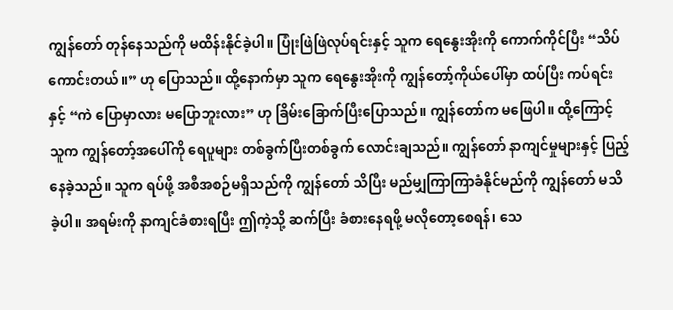ကျွန်တော် တုန်နေသည်ကို မထိန်းနိုင်ခဲ့ပါ။ ပြုံးဖြဲဖြဲလုပ်ရင်းနှင့် သူက ရေနွေးအိုးကို ကောက်ကိုင်ပြီး “သိပ်ကောင်းတယ်။” ဟု ပြောသည်။ ထို့နောက်မှာ သူက ရေနွေးအိုးကို ကျွန်တော့်ကိုယ်ပေါ်မှာ ထပ်ပြီး ကပ်ရင်းနှင့် “ကဲ ပြောမှာလား မပြောဘူးလား” ဟု ခြိမ်းခြောက်ပြီးပြောသည်။ ကျွန်တော်က မဖြေပါ။ ထို့ကြောင့် သူက ကျွန်တော့်အပေါ်ကို ရေပူများ တစ်ခွက်ပြီးတစ်ခွက် လောင်းချသည်။ ကျွန်တော် နာကျင်မှုများနှင့် ပြည့်နေခဲ့သည်။ သူက ရပ်ဖို့ အစီအစဉ်မရှိသည်ကို ကျွန်တော် သိပြီး မည်မျှကြာကြာခံနိုင်မည်ကို ကျွန်တော် မသိခဲ့ပါ။ အရမ်းကို နာကျင်ခံစားရပြီး ဤကဲ့သို့ ဆက်ပြီး ခံစားနေရဖို့ မလိုတော့စေရန်၊ သေ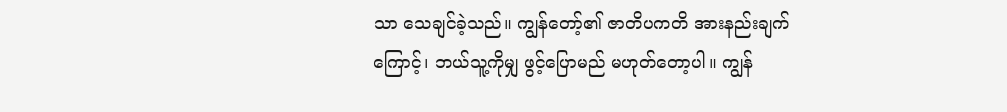သာ သေချင်ခဲ့သည်။ ကျွန်တော့်၏ ဇာတိပကတိ အားနည်းချက်ကြောင့်၊ ဘယ်သူ့ကိုမျှ ဖွင့်ပြောမည် မဟုတ်တော့ပါ။ ကျွန်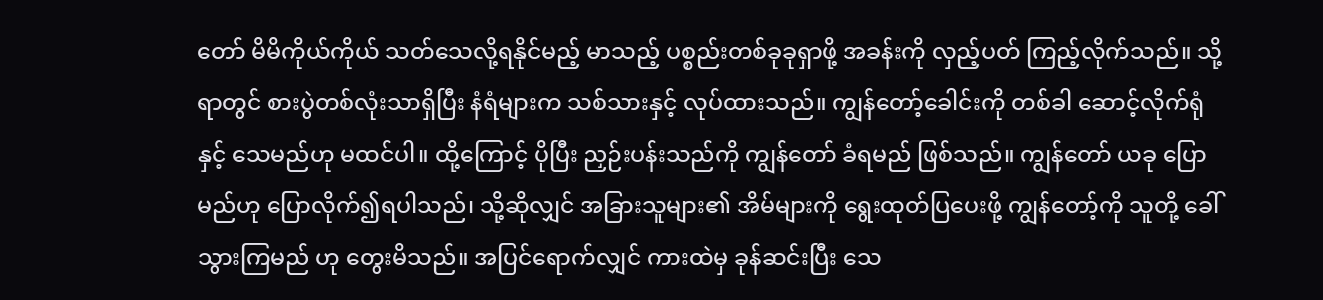တော် မိမိကိုယ်ကိုယ် သတ်သေလို့ရနိုင်မည့် မာသည့် ပစ္စည်းတစ်ခုခုရှာဖို့ အခန်းကို လှည့်ပတ် ကြည့်လိုက်သည်။ သို့ရာတွင် စားပွဲတစ်လုံးသာရှိပြီး နံရံများက သစ်သားနှင့် လုပ်ထားသည်။ ကျွန်တော့်ခေါင်းကို တစ်ခါ ဆောင့်လိုက်ရုံနှင့် သေမည်ဟု မထင်ပါ။ ထို့ကြောင့် ပိုပြီး ညှဉ်းပန်းသည်ကို ကျွန်တော် ခံရမည် ဖြစ်သည်။ ကျွန်တော် ယခု ပြောမည်ဟု ပြောလိုက်၍ရပါသည်၊ သို့ဆိုလျှင် အခြားသူများ၏ အိမ်များကို ရွေးထုတ်ပြပေးဖို့ ကျွန်တော့်ကို သူတို့ ခေါ်သွားကြမည် ဟု တွေးမိသည်။ အပြင်ရောက်လျှင် ကားထဲမှ ခုန်ဆင်းပြီး သေ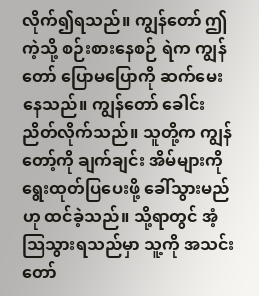လိုက်၍ရသည်။ ကျွန်တော် ဤကဲ့သို့ စဉ်းစားနေစဉ် ရဲက ကျွန်တော် ပြောမပြောကို ဆက်မေးနေသည်။ ကျွန်တော် ခေါင်းညိတ်လိုက်သည်။ သူတို့က ကျွန်တော့်ကို ချက်ချင်း အိမ်များကို ရွေးထုတ်ပြပေးဖို့ ခေါ်သွားမည်ဟု ထင်ခဲ့သည်။ သို့ရာတွင် အံ့သြသွားရသည်မှာ သူ့ကို အသင်းတော်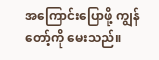အကြောင်းပြောဖို့ ကျွန်တော့်ကို မေးသည်။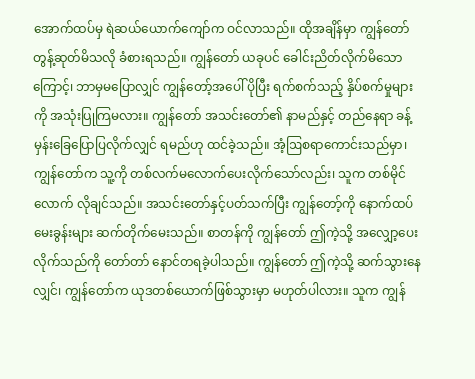အောက်ထပ်မှ ရဲဆယ်ယောက်ကျော်က ဝင်လာသည်။ ထိုအချိန်မှာ ကျွန်တော် တွန့်ဆုတ်မိသလို ခံစားရသည်။ ကျွန်တော် ယခုပင် ခေါင်းညိတ်လိုက်မိသောကြောင့်၊ ဘာမှမပြောလျှင် ကျွန်တော့်အပေါ် ပိုပြီး ရက်စက်သည့် နှိပ်စက်မှုများကို အသုံးပြုကြမလား။ ကျွန်တော် အသင်းတော်၏ နာမည်နှင့် တည်နေရာ ခန့်မှန်းခြေပြောပြလိုက်လျှင် ရမည်ဟု ထင်ခဲ့သည်။ အံ့ဩစရာကောင်းသည်မှာ၊ ကျွန်တော်က သူ့ကို တစ်လက်မလောက်ပေးလိုက်သော်လည်း၊ သူက တစ်မိုင်လောက် လိုချင်သည်။ အသင်းတော်နှင့်ပတ်သက်ပြီး ကျွန်တော့်ကို နောက်ထပ် မေးခွန်းများ ဆက်တိုက်မေးသည်။ စာတန်ကို ကျွန်တော် ဤကဲ့သို့ အလျှော့ပေးလိုက်သည်ကို တော်တာ် နောင်တရခဲ့ပါသည်။ ကျွန်တော် ဤကဲ့သို့ ဆက်သွားနေလျှင်၊ ကျွန်တော်က ယုဒတစ်ယောက်ဖြစ်သွားမှာ မဟုတ်ပါလား။ သူက ကျွန်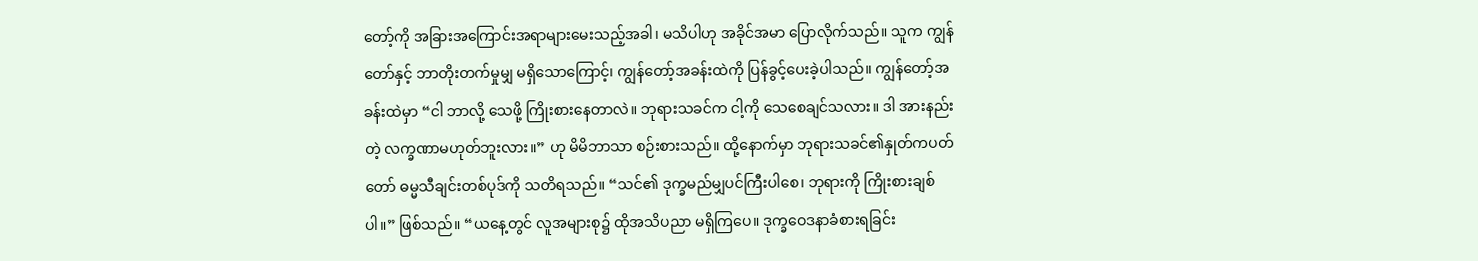တော့်ကို အခြားအကြောင်းအရာများမေးသည့်အခါ၊ မသိပါဟု အခိုင်အမာ ပြောလိုက်သည်။ သူက ကျွန်တော်နှင့် ဘာတိုးတက်မှုမျှ မရှိသောကြောင့်၊ ကျွန်တော့်အခန်းထဲကို ပြန်ခွင့်ပေးခဲ့ပါသည်။ ကျွန်တော့်အခန်းထဲမှာ “ငါ ဘာလို့ သေဖို့ ကြိုးစားနေတာလဲ။ ဘုရားသခင်က ငါ့ကို သေစေချင်သလား။ ဒါ အားနည်းတဲ့ လက္ခဏာမဟုတ်ဘူးလား။” ဟု မိမိဘာသာ စဉ်းစားသည်။ ထို့နောက်မှာ ဘုရားသခင်၏နှုတ်ကပတ်တော် ဓမ္မသီချင်းတစ်ပုဒ်ကို သတိရသည်။ “သင်၏ ဒုက္ခမည်မျှပင်ကြီးပါစေ၊ ဘုရားကို ကြိုးစားချစ်ပါ။” ဖြစ်သည်။ “ယနေ့တွင် လူအများစု၌ ထိုအသိပညာ မရှိကြပေ။ ဒုက္ခဝေဒနာခံစားရခြင်း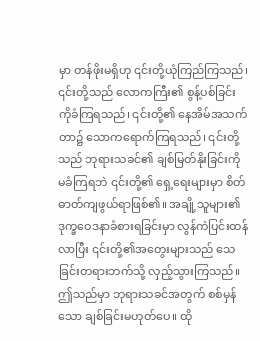မှာ တန်ဖိုးမရှိဟု ၎င်းတို့ယုံကြည်ကြသည်၊ ၎င်းတို့သည် လောကကြီး၏ စွန့်ပစ်ခြင်းကိုခံကြရသည်၊ ၎င်းတို့၏ နေအိမ်အသက်တာ၌ သောကရောက်ကြရသည်၊ ၎င်းတို့သည် ဘုရားသခင်၏ ချစ်မြတ်နိုးခြင်းကို မခံကြရဘဲ ၎င်းတို့၏ ရှေ့ရေးများမှာ စိတ်ဓာတ်ကျဖွယ်ရာဖြစ်၏။ အချို့သူများ၏ ဒုက္ခဝေဒနာခံစားရခြင်းမှာ လွန်ကဲပြင်းထန်လာပြီး ၎င်းတို့၏အတွေးများသည် သေခြင်းတရားဘက်သို့ လှည့်သွားကြသည်။ ဤသည်မှာ ဘုရားသခင်အတွက် စစ်မှန်သော ချစ်ခြင်းမဟုတ်ပေ။ ထို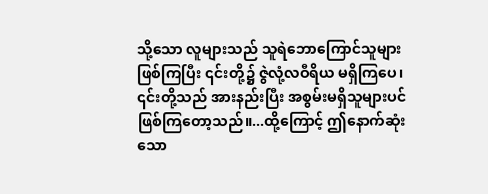သို့သော လူများသည် သူရဲဘောကြောင်သူများ ဖြစ်ကြပြီး ၎င်းတို့၌ ဇွဲလုံ့လဝီရိယ မရှိကြပေ၊ ၎င်းတို့သည် အားနည်းပြီး အစွမ်းမရှိသူများပင် ဖြစ်ကြတော့သည်။...ထို့ကြောင့် ဤနောက်ဆုံးသော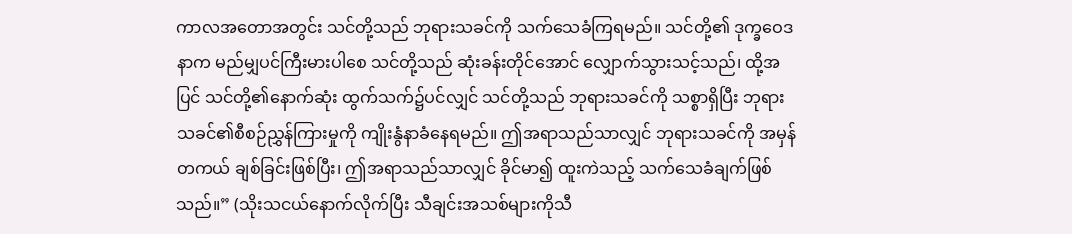ကာလအတောအတွင်း သင်တို့သည် ဘုရားသခင်ကို သက်သေခံကြရမည်။ သင်တို့၏ ဒုက္ခဝေဒနာက မည်မျှပင်ကြီးမားပါစေ သင်တို့သည် ဆုံးခန်းတိုင်အောင် လျှောက်သွားသင့်သည်၊ ထို့အပြင် သင်တို့၏နောက်ဆုံး ထွက်သက်၌ပင်လျှင် သင်တို့သည် ဘုရားသခင်ကို သစ္စာရှိပြီး ဘုရားသခင်၏စီစဉ်ညွှန်ကြားမှုကို ကျိုးနွံနာခံနေရမည်။ ဤအရာသည်သာလျှင် ဘုရားသခင်ကို အမှန်တကယ် ချစ်ခြင်းဖြစ်ပြီး၊ ဤအရာသည်သာလျှင် ခိုင်မာ၍ ထူးကဲသည့် သက်သေခံချက်ဖြစ်သည်။” (သိုးသငယ်နောက်လိုက်ပြီး သီချင်းအသစ်များကိုသီ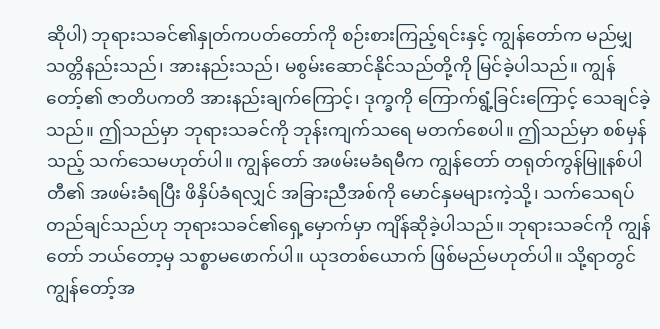ဆိုပါ) ဘုရားသခင်၏နှုတ်ကပတ်တော်ကို စဉ်းစားကြည့်ရင်းနှင့် ကျွန်တော်က မည်မျှ သတ္တိနည်းသည်၊ အားနည်းသည်၊ မစွမ်းဆောင်နိုင်သည်တို့ကို မြင်ခဲ့ပါသည်။ ကျွန်တော့်၏ ဇာတိပကတိ အားနည်းချက်ကြောင့်၊ ဒုက္ခကို ကြောက်ရွံ့ခြင်းကြောင့် သေချင်ခဲ့သည်။ ဤသည်မှာ ဘုရားသခင်ကို ဘုန်းကျက်သရေ မတက်စေပါ။ ဤသည်မှာ စစ်မှန်သည့် သက်သေမဟုတ်ပါ။ ကျွန်တော် အဖမ်းမခံရမီက ကျွန်တော် တရုတ်ကွန်မြူနစ်ပါတီ၏ အဖမ်းခံရပြီး ဖိနှိပ်ခံရလျှင် အခြားညီအစ်ကို မောင်နှမများကဲ့သို့၊ သက်သေရပ်တည်ချင်သည်ဟု ဘုရားသခင်၏ရှေ့မှောက်မှာ ကျိန်ဆိုခဲ့ပါသည်။ ဘုရားသခင်ကို ကျွန်တော် ဘယ်တော့မှ သစ္စာမဖောက်ပါ။ ယုဒတစ်ယောက် ဖြစ်မည်မဟုတ်ပါ။ သို့ရာတွင် ကျွန်တော့်အ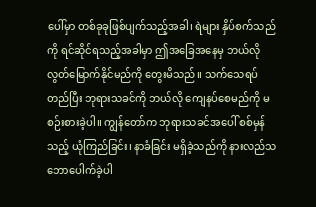ပေါ်မှာ တစ်ခုခုဖြစ်ပျက်သည့်အခါ၊ ရဲများ နှိပ်စက်သည်ကို ရင်ဆိုင်ရသည့်အခါမှာ ဤအခြေအနေမှ ဘယ်လို လွတ်မြောက်နိုင်မည်ကို တွေးမိသည်။ သက်သေရပ်တည်ပြီး ဘုရားသခင်ကို ဘယ်လို ကျေနပ်စေမည်ကို မစဉ်းစားခဲ့ပါ။ ကျွန်တော်က ဘုရားသခင်အပေါ် စစ်မှန်သည့် ယုံကြည်ခြင်း၊ နာခံခြင်း မရှိခဲ့သည်ကို နားလည်သဘောပေါက်ခဲ့ပါ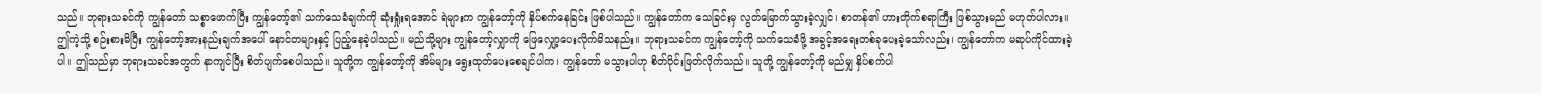သည်။ ဘုရားသခင်ကို ကျွန်တော် သစ္စာဖောက်ပြီး ကျွန်တော့်၏ သက်သေခံချက်ကို ဆုံးရှုံးရအောင် ရဲများက ကျွန်တော့်ကို နှိပ်စက်နေခြင်း ဖြစ်ပါသည်။ ကျွန်တော်က သေခြင်းမှ လွတ်မြောက်သွားခဲ့လျှင်၊ စာတန်၏ ဟားတိုက်စရာကြီး ဖြစ်သွားမည် မဟုတ်ပါလား။ ဤကဲ့သို့ စဉ်းစားမိပြီး ကျွန်တော့်အားနည်းချက်အပေါ် နောင်တများနှင့် ပြည့်နေခဲ့ပါသည်။ မည်သို့များ ကျွန်တော့်လျှာကို ဖြေလျှော့ပေးလိုက်မိသနည်း။ ဘုရားသခင်က ကျွန်တော့်ကို သက်သေခံဖို့ အခွင့်အရေးတစ်ခုပေးခဲ့သော်လည်း၊ ကျွန်တော်က မဆုပ်ကိုင်ထားခဲ့ပါ။ ဤသည်မှာ ဘုရားသခင်အတွက် နာကျင်ပြီး စိတ်ပျက်စေပါသည်။ သူတို့က ကျွန်တော့်ကို အိမ်များ ရွေးထုတ်ပေးစေချင်ပါက၊ ကျွန်တော် မသွားပါဟု စိတ်ပိုင်းဖြတ်လိုက်သည်။ သူတို့ ကျွန်တော့်ကို မည်မျှ နှိပ်စက်ပါ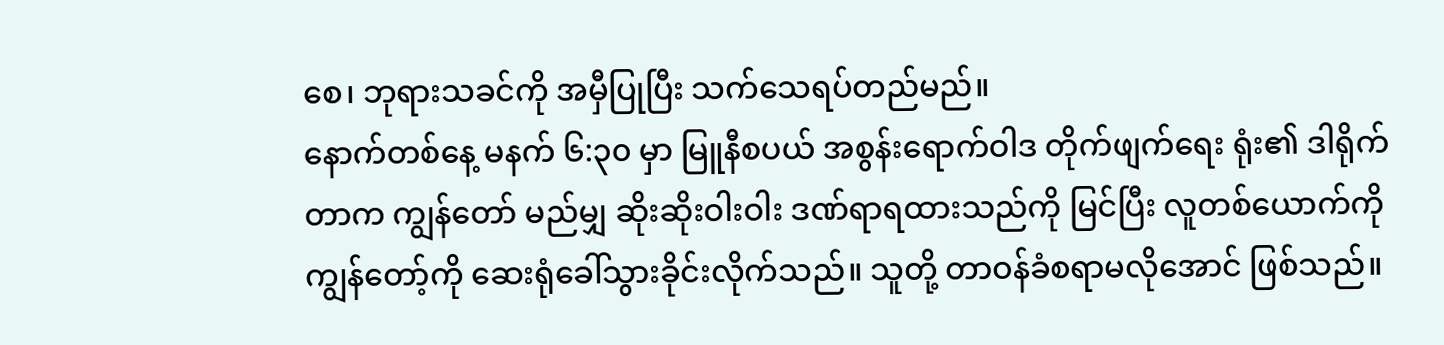စေ၊ ဘုရားသခင်ကို အမှီပြုပြီး သက်သေရပ်တည်မည်။
နောက်တစ်နေ့ မနက် ၆:၃၀ မှာ မြူနီစပယ် အစွန်းရောက်ဝါဒ တိုက်ဖျက်ရေး ရုံး၏ ဒါရိုက်တာက ကျွန်တော် မည်မျှ ဆိုးဆိုးဝါးဝါး ဒဏ်ရာရထားသည်ကို မြင်ပြီး လူတစ်ယောက်ကို ကျွန်တော့်ကို ဆေးရုံခေါ်သွားခိုင်းလိုက်သည်။ သူတို့ တာဝန်ခံစရာမလိုအောင် ဖြစ်သည်။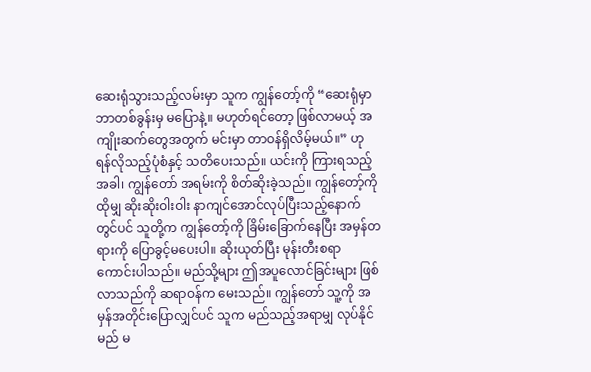ဆေးရုံသွားသည့်လမ်းမှာ သူက ကျွန်တော့်ကို “ဆေးရုံမှာ ဘာတစ်ခွန်းမှ မပြောနဲ့။ မဟုတ်ရင်တော့ ဖြစ်လာမယ့် အကျိုးဆက်တွေအတွက် မင်းမှာ တာဝန်ရှိလိမ့်မယ်။” ဟု ရန်လိုသည့်ပုံစံနှင့် သတိပေးသည်။ ယင်းကို ကြားရသည့်အခါ၊ ကျွန်တော် အရမ်းကို စိတ်ဆိုးခဲ့သည်။ ကျွန်တော့်ကို ထိုမျှ ဆိုးဆိုးဝါးဝါး နာကျင်အောင်လုပ်ပြီးသည့်နောက်တွင်ပင် သူတို့က ကျွန်တော့်ကို ခြိမ်းခြောက်နေပြီး အမှန်တရားကို ပြောခွင့်မပေးပါ။ ဆိုးယုတ်ပြီး မုန်းတီးစရာ ကောင်းပါသည်။ မည်သို့များ ဤအပူလောင်ခြင်းများ ဖြစ်လာသည်ကို ဆရာဝန်က မေးသည်။ ကျွန်တော် သူ့ကို အမှန်အတိုင်းပြောလျှင်ပင် သူက မည်သည့်အရာမျှ လုပ်နိုင်မည် မ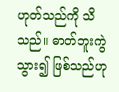ဟုတ်သည်ကို သိသည်။ ဓာတ်ဘူးကွဲသွား၍ ဖြစ်သည်ဟု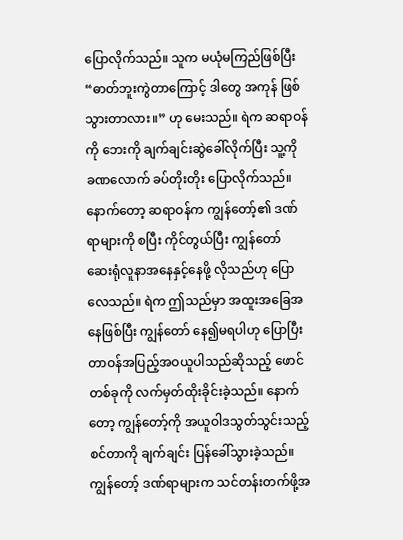ပြောလိုက်သည်။ သူက မယုံမကြည်ဖြစ်ပြီး “ဓာတ်ဘူးကွဲတာကြောင့် ဒါတွေ အကုန် ဖြစ်သွားတာလား။” ဟု မေးသည်။ ရဲက ဆရာဝန်ကို ဘေးကို ချက်ချင်းဆွဲခေါ်လိုက်ပြီး သူ့ကို ခဏလောက် ခပ်တိုးတိုး ပြောလိုက်သည်။ နောက်တော့ ဆရာဝန်က ကျွန်တော့်၏ ဒဏ်ရာများကို စပြီး ကိုင်တွယ်ပြီး ကျွန်တော် ဆေးရုံလူနာအနေနှင့်နေဖို့ လိုသည်ဟု ပြောလေသည်။ ရဲက ဤသည်မှာ အထူးအခြေအနေဖြစ်ပြီး ကျွန်တော် နေ၍မရပါဟု ပြောပြီး တာဝန်အပြည့်အဝယူပါသည်ဆိုသည့် ဖောင်တစ်ခုကို လက်မှတ်ထိုးခိုင်းခဲ့သည်။ နောက်တော့ ကျွန်တော့်ကို အယူဝါဒသွတ်သွင်းသည့် စင်တာကို ချက်ချင်း ပြန်ခေါ်သွားခဲ့သည်။ ကျွန်တော့် ဒဏ်ရာများက သင်တန်းတက်ဖို့အ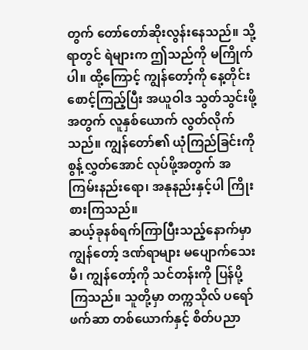တွက် တော်တော်ဆိုးလွန်းနေသည်။ သို့ရာတွင် ရဲများက ဤသည်ကို မကြိုက်ပါ။ ထို့ကြောင့် ကျွန်တော့်ကို နေ့တိုင်းစောင့်ကြည့်ပြီး အယူဝါဒ သွတ်သွင်းဖို့အတွက် လူနှစ်ယောက် လွတ်လိုက်သည်။ ကျွန်တော်၏ ယုံကြည်ခြင်းကို စွန့်လွှတ်အောင် လုပ်ဖို့အတွက် အကြမ်းနည်းရော၊ အနုနည်းနှင့်ပါ ကြိုးစားကြသည်။
ဆယ့်ခုနစ်ရက်ကြာပြီးသည့်နောက်မှာ ကျွန်တော့် ဒဏ်ရာများ မပျောက်သေးမီ၊ ကျွန်တော့်ကို သင်တန်းကို ပြန်ပို့ကြသည်။ သူတို့မှာ တက္ကသိုလ် ပရော်ဖက်ဆာ တစ်ယောက်နှင့် စိတ်ပညာ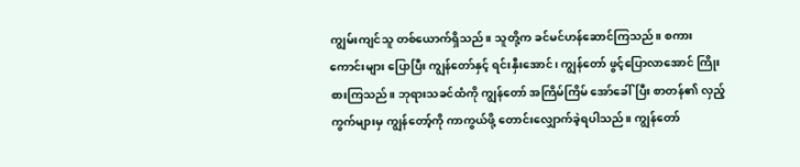ကျွမ်းကျင်သူ တစ်ယောက်ရှိသည်။ သူတို့က ခင်မင်ဟန်ဆောင်ကြသည်။ စကားကောင်းများ ပြောပြီး ကျွန်တော်နှင့် ရင်းနှီးအောင်၊ ကျွန်တော် ဖွင့်ပြောလာအောင် ကြိုးစားကြသည်။ ဘုရားသခင်ထံကို ကျွန်တော် အကြိမ်ကြိမ် အော်ခေါ်ပြီး စာတန်၏ လှည့်ကွက်များမှ ကျွန်တော့်ကို ကာကွယ်ဖို့ တောင်းလျှောက်ခဲ့ရပါသည်။ ကျွန်တော်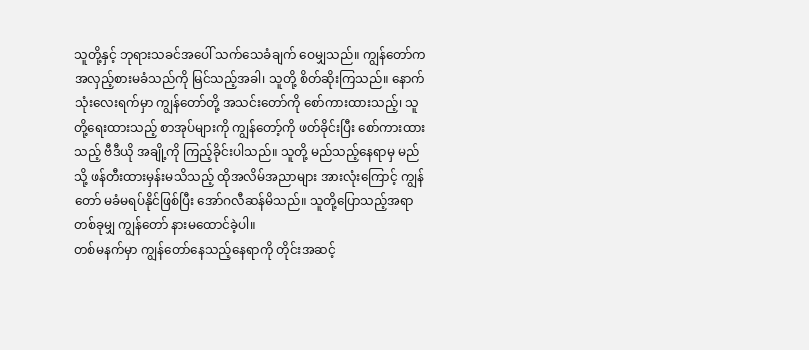သူတို့နှင့် ဘုရားသခင်အပေါ် သက်သေခံချက် ဝေမျှသည်။ ကျွန်တော်က အလှည့်စားမခံသည်ကို မြင်သည့်အခါ၊ သူတို့ စိတ်ဆိုးကြသည်။ နောက်သုံးလေးရက်မှာ ကျွန်တော်တို့ အသင်းတော်ကို စော်ကားထားသည့်၊ သူတို့ရေးထားသည့် စာအုပ်များကို ကျွန်တော့်ကို ဖတ်ခိုင်းပြီး စော်ကားထားသည့် ဗီဒီယို အချို့ကို ကြည့်ခိုင်းပါသည်။ သူတို့ မည်သည့်နေရာမှ မည်သို့ ဖန်တီးထားမှန်းမသိသည့် ထိုအလိမ်အညာများ အားလုံးကြောင့် ကျွန်တော် မခံမရပ်နိုင်ဖြစ်ပြီး အော်ဂလီဆန်မိသည်။ သူတို့ပြောသည့်အရာ တစ်ခုမျှ ကျွန်တော် နားမထောင်ခဲ့ပါ။
တစ်မနက်မှာ ကျွန်တော်နေသည့်နေရာကို တိုင်းအဆင့်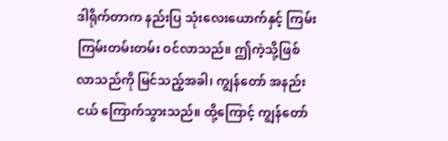ဒါရိုက်တာက နည်းပြ သုံးလေးယောက်နှင့် ကြမ်းကြမ်းတမ်းတမ်း ဝင်လာသည်။ ဤကဲ့သို့ဖြစ်လာသည်ကို မြင်သည့်အခါ၊ ကျွန်တော် အနည်းငယ် ကြောက်သွားသည်။ ထို့ကြောင့် ကျွန်တော်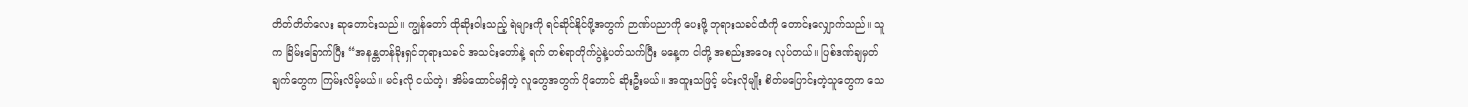တိတ်တိတ်လေး ဆုတောင်းသည်။ ကျွန်တော် ထိုဆိုးဝါးသည့် ရဲများကို ရင်ဆိုင်နိုင်ဖို့အတွက် ဉာဏ်ပညာကို ပေးဖို့ ဘုရားသခင်ထံကို တောင်းလျှောက်သည်။ သူက ခြိမ်းခြောက်ပြီး “အနန္တတန်ခိုးရှင်ဘုရားသခင် အသင်းတော်နဲ့ ရက် တစ်ရာတိုက်ပွဲနဲ့ပတ်သက်ပြီး မနေ့က ငါတို့ အစည်းအဝေး လုပ်တယ်။ ပြစ်ဒဏ်ချမှတ်ချက်တွေက ကြမ်းလိမ့်မယ်။ မင်းလို ငယ်တဲ့၊ အိမ်ထောင်မရှိတဲ့ လူတွေအတွက် ပိုတောင် ဆိုးဦးမယ်။ အထူးသဖြင့် မင်းလိုမျိုး စိတ်မပြောင်းတဲ့သူတွေက သေ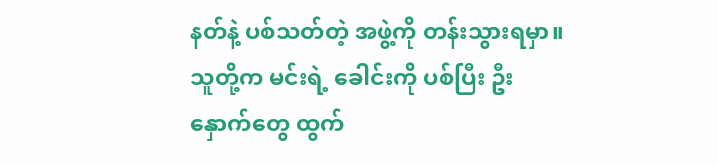နတ်နဲ့ ပစ်သတ်တဲ့ အဖွဲ့ကို တန်းသွားရမှာ။ သူတို့က မင်းရဲ့ ခေါင်းကို ပစ်ပြီး ဦးနှောက်တွေ ထွက်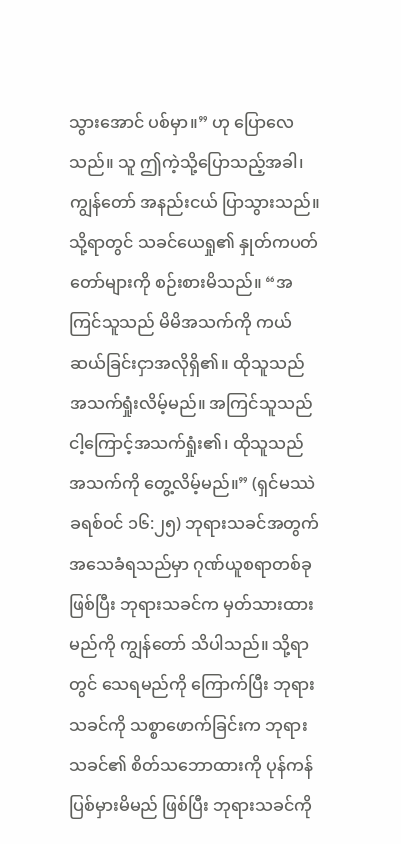သွားအောင် ပစ်မှာ။” ဟု ပြောလေသည်။ သူ ဤကဲ့သို့ပြောသည့်အခါ၊ ကျွန်တော် အနည်းငယ် ပြာသွားသည်။ သို့ရာတွင် သခင်ယေရှု၏ နှုတ်ကပတ်တော်များကို စဉ်းစားမိသည်။ “အကြင်သူသည် မိမိအသက်ကို ကယ်ဆယ်ခြင်းငှာအလိုရှိ၏။ ထိုသူသည် အသက်ရှုံးလိမ့်မည်။ အကြင်သူသည် ငါ့ကြောင့်အသက်ရှုံး၏၊ ထိုသူသည် အသက်ကို တွေ့လိမ့်မည်။” (ရှင်မဿဲခရစ်ဝင် ၁၆:၂၅) ဘုရားသခင်အတွက် အသေခံရသည်မှာ ဂုဏ်ယူစရာတစ်ခုဖြစ်ပြီး ဘုရားသခင်က မှတ်သားထားမည်ကို ကျွန်တော် သိပါသည်။ သို့ရာတွင် သေရမည်ကို ကြောက်ပြီး ဘုရားသခင်ကို သစ္စာဖောက်ခြင်းက ဘုရားသခင်၏ စိတ်သဘောထားကို ပုန်ကန်ပြစ်မှားမိမည် ဖြစ်ပြီး ဘုရားသခင်ကို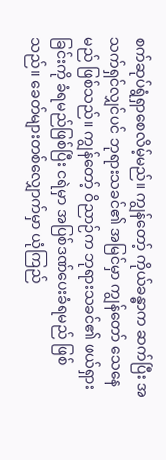စက်ဆုပ်ရွံရှာစေလိမ့်မည်။ ကျွန်တော့် ကိုယ်ခန္ဓာက ဆက်ပြီး အသက်ရှင်လျှင်ပင် ဘုရားသခင်၏ အမြင်မှာ ကျွန်တော် သေနေမည် ဖြစ်သည်။ ကျွန်တော့် ဝိညာဉ်က ဘုရားသခင်၏ ဖယ်ရှားခြင်းကို ခံရမည်ဖြစ်ပြီး ငရဲမှာ အပြစ်ဒဏ်ပေးခံရမည် ဖြစ်သည်။ ခေတ်များတစ်လျှောက်မှာ ယုံကြည်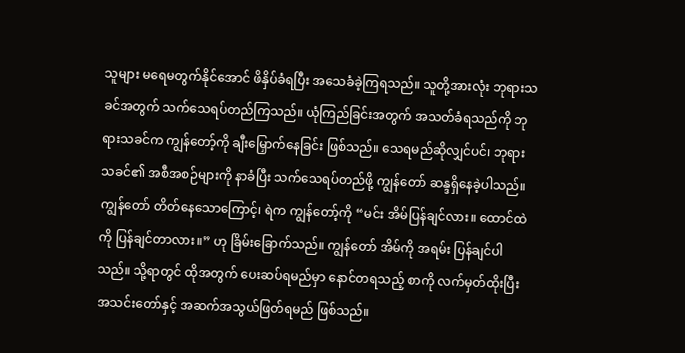သူများ မရေမတွက်နိုင်အောင် ဖိနှိပ်ခံရပြီး အသေခံခဲ့ကြရသည်။ သူတို့အားလုံး ဘုရားသခင်အတွက် သက်သေရပ်တည်ကြသည်။ ယုံကြည်ခြင်းအတွက် အသတ်ခံရသည်ကို ဘုရားသခင်က ကျွန်တော့်ကို ချီးမြှောက်နေခြင်း ဖြစ်သည်။ သေရမည်ဆိုလျှင်ပင်၊ ဘုရားသခင်၏ အစီအစဉ်များကို နာခံပြီး သက်သေရပ်တည်ဖို့ ကျွန်တော် ဆန္ဒရှိနေခဲ့ပါသည်။ ကျွန်တော် တိတ်နေသောကြောင့်၊ ရဲက ကျွန်တော့်ကို “မင်း အိမ်ပြန်ချင်လား။ ထောင်ထဲကို ပြန်ချင်တာလား။” ဟု ခြိမ်းခြောက်သည်။ ကျွန်တော် အိမ်ကို အရမ်း ပြန်ချင်ပါသည်။ သို့ရာတွင် ထိုအတွက် ပေးဆပ်ရမည်မှာ နောင်တရသည့် စာကို လက်မှတ်ထိုးပြီး အသင်းတော်နှင့် အဆက်အသွယ်ဖြတ်ရမည် ဖြစ်သည်။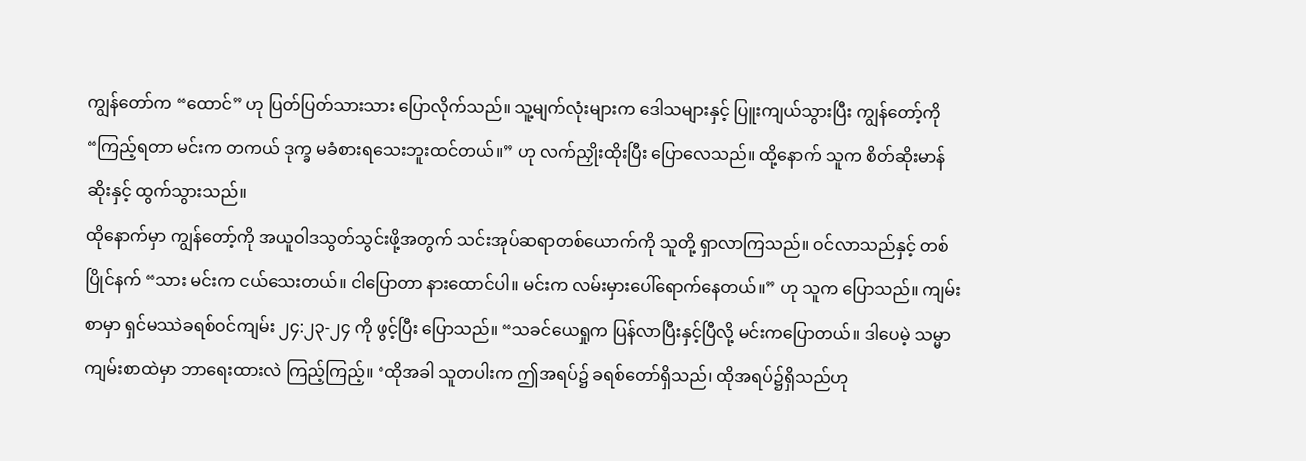ကျွန်တော်က “ထောင်” ဟု ပြတ်ပြတ်သားသား ပြောလိုက်သည်။ သူ့မျက်လုံးများက ဒေါသများနှင့် ပြူးကျယ်သွားပြီး ကျွန်တော့်ကို “ကြည့်ရတာ မင်းက တကယ် ဒုက္ခ မခံစားရသေးဘူးထင်တယ်။” ဟု လက်ညှိုးထိုးပြီး ပြောလေသည်။ ထို့နောက် သူက စိတ်ဆိုးမာန်ဆိုးနှင့် ထွက်သွားသည်။
ထိုနောက်မှာ ကျွန်တော့်ကို အယူဝါဒသွတ်သွင်းဖို့အတွက် သင်းအုပ်ဆရာတစ်ယောက်ကို သူတို့ ရှာလာကြသည်။ ဝင်လာသည်နှင့် တစ်ပြိုင်နက် “သား မင်းက ငယ်သေးတယ်။ ငါပြောတာ နားထောင်ပါ။ မင်းက လမ်းမှားပေါ်ရောက်နေတယ်။” ဟု သူက ပြောသည်။ ကျမ်းစာမှာ ရှင်မဿဲခရစ်ဝင်ကျမ်း ၂၄:၂၃-၂၄ ကို ဖွင့်ပြီး ပြောသည်။ “သခင်ယေရှုက ပြန်လာပြီးနှင့်ပြီလို့ မင်းကပြောတယ်။ ဒါပေမဲ့ သမ္မာကျမ်းစာထဲမှာ ဘာရေးထားလဲ ကြည့်ကြည့်။ ‘ထိုအခါ သူတပါးက ဤအရပ်၌ ခရစ်တော်ရှိသည်၊ ထိုအရပ်၌ရှိသည်ဟု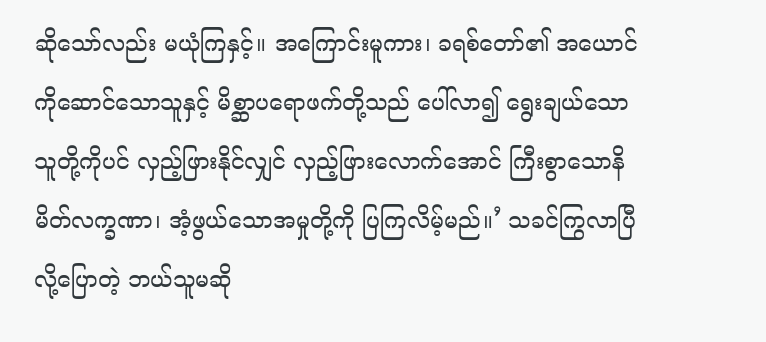ဆိုသော်လည်း မယုံကြနှင့်။ အကြောင်းမူကား၊ ခရစ်တော်၏ အယောင်ကိုဆောင်သောသူနှင့် မိစ္ဆာပရောဖက်တို့သည် ပေါ်လာ၍ ရွေးချယ်သောသူတို့ကိုပင် လှည့်ဖြားနိုင်လျှင် လှည့်ဖြားလောက်အောင် ကြီးစွာသောနိမိတ်လက္ခဏာ၊ အံ့ဖွယ်သောအမှုတို့ကို ပြကြလိမ့်မည်။’ သခင်ကြွလာပြီလို့ပြောတဲ့ ဘယ်သူမဆို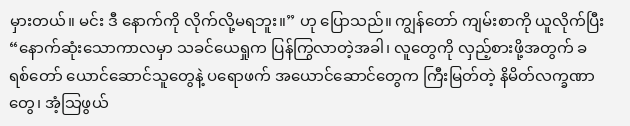မှားတယ်။ မင်း ဒီ နောက်ကို လိုက်လို့မရဘူး။” ဟု ပြောသည်။ ကျွန်တော် ကျမ်းစာကို ယူလိုက်ပြီး “နောက်ဆုံးသောကာလမှာ သခင်ယေရှုက ပြန်ကြွလာတဲ့အခါ၊ လူတွေကို လှည့်စားဖို့အတွက် ခရစ်တော် ယောင်ဆောင်သူတွေနဲ့ ပရောဖက် အယောင်ဆောင်တွေက ကြီးမြတ်တဲ့ နိမိတ်လက္ခဏာတွေ၊ အံ့သြဖွယ်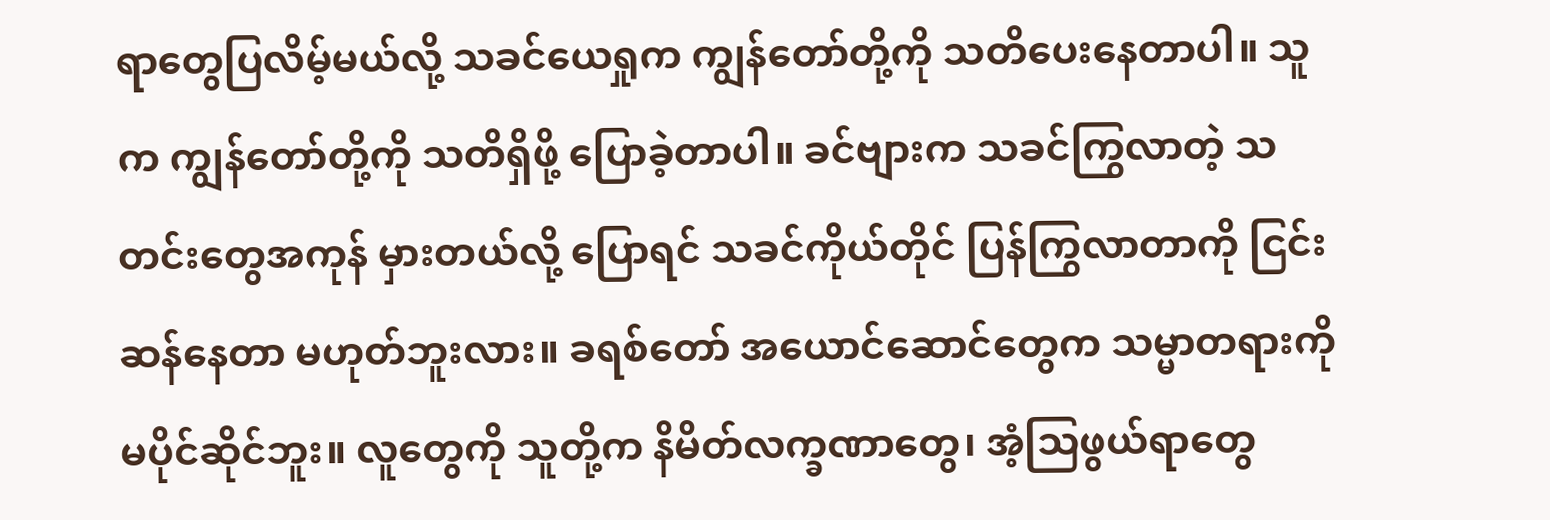ရာတွေပြလိမ့်မယ်လို့ သခင်ယေရှုက ကျွန်တော်တို့ကို သတိပေးနေတာပါ။ သူက ကျွန်တော်တို့ကို သတိရှိဖို့ ပြောခဲ့တာပါ။ ခင်ဗျားက သခင်ကြွလာတဲ့ သတင်းတွေအကုန် မှားတယ်လို့ ပြောရင် သခင်ကိုယ်တိုင် ပြန်ကြွလာတာကို ငြင်းဆန်နေတာ မဟုတ်ဘူးလား။ ခရစ်တော် အယောင်ဆောင်တွေက သမ္မာတရားကို မပိုင်ဆိုင်ဘူး။ လူတွေကို သူတို့က နိမိတ်လက္ခဏာတွေ၊ အံ့သြဖွယ်ရာတွေ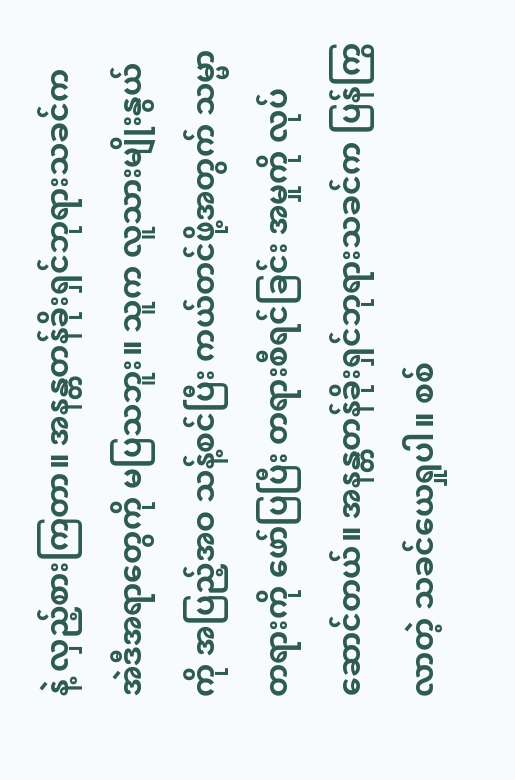နဲ့ လှည့်စားကြတာ။ အနန္တတန်ခိုးရှင်ဘုရားသခင်က အဲဒီအရာတွေကို မပြသဘူး။ သူက လူသားမျိုးနွယ်ကို အပြည့်အဝ သန့်စင်ပြီး ကယ်တင်ဖို့အတွက် သမ္မာတရားကို ဖော်ပြပြီး တရားစီရင်ခြင်း အမှုကို လုပ်ဆောင်တယ်။ အနန္တတန်ခိုးရှင်ဘုရားသခင်က ပြန်ကြွလာတဲ့ သခင်ယေရှုပါ။ စစ်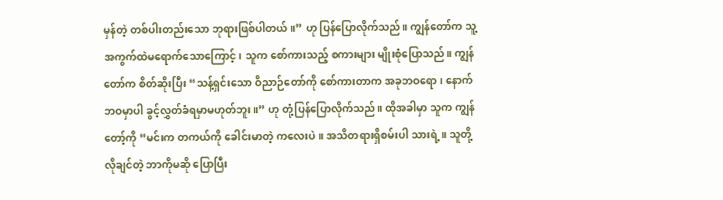မှန်တဲ့ တစ်ပါးတည်းသော ဘုရားဖြစ်ပါတယ်။” ဟု ပြန်ပြောလိုက်သည်။ ကျွန်တော်က သူ့အကွက်ထဲမရောက်သောကြောင့်၊ သူက စော်ကားသည့် စကားများ မျိုးစုံပြောသည်။ ကျွန်တော်က စိတ်ဆိုးပြီး “သန့်ရှင်းသော ဝိညာဉ်တော်ကို စော်ကားတာက အခုဘဝရော၊ နောက်ဘဝမှာပါ ခွင့်လွှတ်ခံရမှာမဟုတ်ဘူး။” ဟု တုံ့ပြန်ပြောလိုက်သည်။ ထိုအခါမှာ သူက ကျွန်တော့်ကို “မင်းက တကယ်ကို ခေါင်းမာတဲ့ ကလေးပဲ။ အသိတရားရှိစမ်းပါ သားရဲ့။ သူတို့လိုချင်တဲ့ ဘာကိုမဆို ပြောပြီး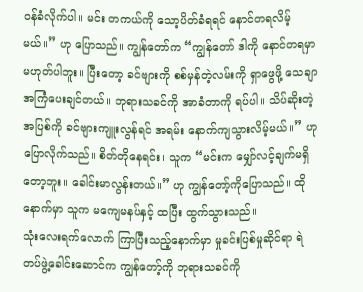ဝန်ခံလိုက်ပါ။ မင်း တကယ်ကို သော့ပိတ်ခံရရင် နောင်တရလိမ့်မယ်။” ဟု ပြောသည်။ ကျွန်တော်က “ကျွန်တော် ဒါကို နောင်တရမှာ မဟုတ်ပါဘူး။ ပြီးတော့ ခင်ဗျားကို စစ်မှန်တဲ့လမ်းကို ရှာဖွေဖို့ သေချာ အကြံပေးချင်တယ်။ ဘုရားသခင်ကို အာခံတာကို ရပ်ပါ။ သိပ်ဆိုးတဲ့ အပြစ်ကို ခင်ဗျားကျူးလွန်ရင် အရမ်း နောက်ကျသွားလိမ့်မယ်။” ဟု ပြောလိုက်သည်။ စိတ်တိုနေရင်း၊ သူက “မင်းက မျှော်လင့်ချက်မရှိတော့ဘူး။ ခေါင်းမာလွန်းတယ်။” ဟု ကျွန်တော့်ကိုပြောသည်။ ထိုနောက်မှာ သူက မကျေမနပ်နှင့် ထပြီး ထွက်သွားသည်။
သုံးလေးရက်လောက် ကြာပြီးသည့်နောက်မှာ မှုခင်းပြစ်မှုဆိုင်ရာ ရဲတပ်ဖွဲ့ခေါင်းဆောင်က ကျွန်တော့်ကို ဘုရားသခင်ကို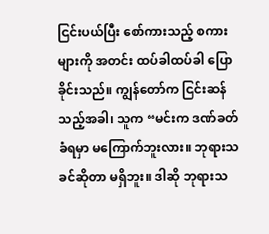ငြင်းပယ်ပြီး စော်ကားသည့် စကားများကို အတင်း ထပ်ခါထပ်ခါ ပြောခိုင်းသည်။ ကျွန်တော်က ငြင်းဆန်သည့်အခါ၊ သူက “မင်းက ဒဏ်ခတ်ခံရမှာ မကြောက်ဘူးလား။ ဘုရားသခင်ဆိုတာ မရှိဘူး။ ဒါဆို ဘုရားသ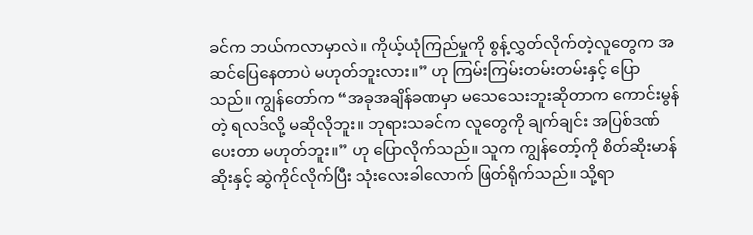ခင်က ဘယ်ကလာမှာလဲ။ ကိုယ့်ယုံကြည်မှုကို စွန့်လွှတ်လိုက်တဲ့လူတွေက အဆင်ပြေနေတာပဲ မဟုတ်ဘူးလား။” ဟု ကြမ်းကြမ်းတမ်းတမ်းနှင့် ပြောသည်။ ကျွန်တော်က “အခုအချိန်ခဏမှာ မသေသေးဘူးဆိုတာက ကောင်းမွန်တဲ့ ရလဒ်လို့ မဆိုလိုဘူး။ ဘုရားသခင်က လူတွေကို ချက်ချင်း အပြစ်ဒဏ်ပေးတာ မဟုတ်ဘူး။” ဟု ပြောလိုက်သည်။ သူက ကျွန်တော့်ကို စိတ်ဆိုးမာန်ဆိုးနှင့် ဆွဲကိုင်လိုက်ပြီး သုံးလေးခါလောက် ဖြတ်ရိုက်သည်။ သို့ရာ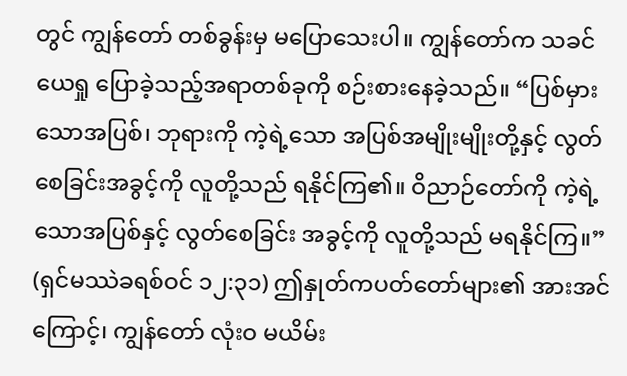တွင် ကျွန်တော် တစ်ခွန်းမှ မပြောသေးပါ။ ကျွန်တော်က သခင်ယေရှု ပြောခဲ့သည့်အရာတစ်ခုကို စဉ်းစားနေခဲ့သည်။ “ပြစ်မှားသောအပြစ်၊ ဘုရားကို ကဲ့ရဲ့သော အပြစ်အမျိုးမျိုးတို့နှင့် လွတ်စေခြင်းအခွင့်ကို လူတို့သည် ရနိုင်ကြ၏။ ဝိညာဉ်တော်ကို ကဲ့ရဲ့သောအပြစ်နှင့် လွတ်စေခြင်း အခွင့်ကို လူတို့သည် မရနိုင်ကြ။” (ရှင်မဿဲခရစ်ဝင် ၁၂:၃၁) ဤနှုတ်ကပတ်တော်များ၏ အားအင်ကြောင့်၊ ကျွန်တော် လုံးဝ မယိမ်း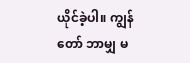ယိုင်ခဲ့ပါ။ ကျွန်တော် ဘာမျှ မ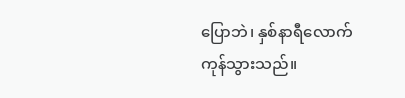ပြောဘဲ၊ နှစ်နာရီလောက် ကုန်သွားသည်။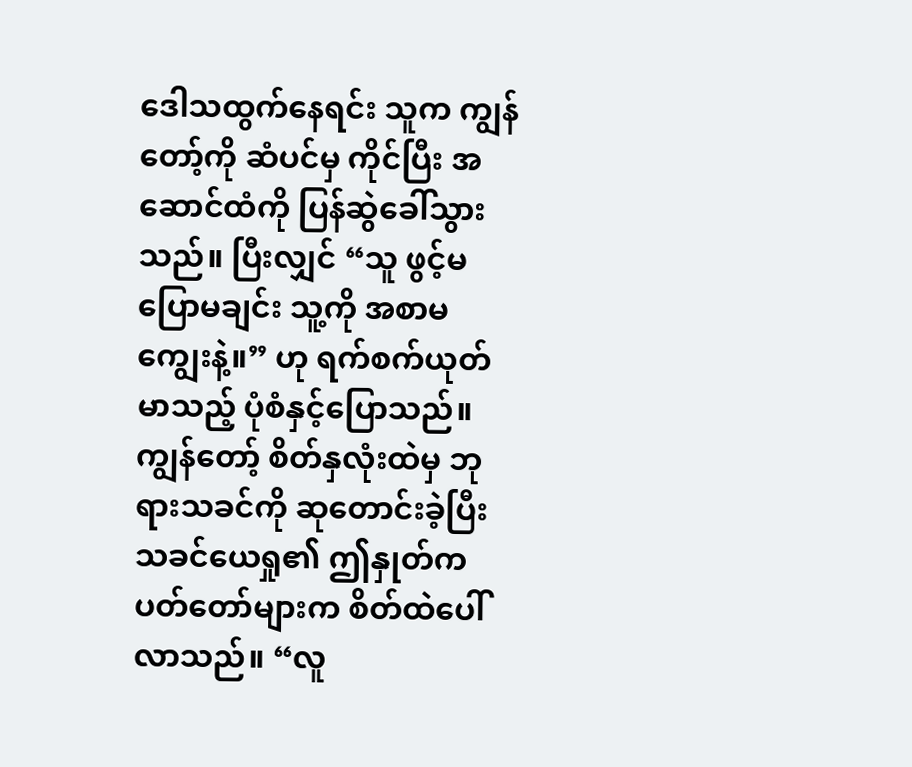ဒေါသထွက်နေရင်း သူက ကျွန်တော့်ကို ဆံပင်မှ ကိုင်ပြီး အဆောင်ထံကို ပြန်ဆွဲခေါ်သွားသည်။ ပြီးလျှင် “သူ ဖွင့်မပြောမချင်း သူ့ကို အစာမကျွေးနဲ့။” ဟု ရက်စက်ယုတ်မာသည့် ပုံစံနှင့်ပြောသည်။ ကျွန်တော့် စိတ်နှလုံးထဲမှ ဘုရားသခင်ကို ဆုတောင်းခဲ့ပြီး သခင်ယေရှု၏ ဤနှုတ်ကပတ်တော်များက စိတ်ထဲပေါ်လာသည်။ “လူ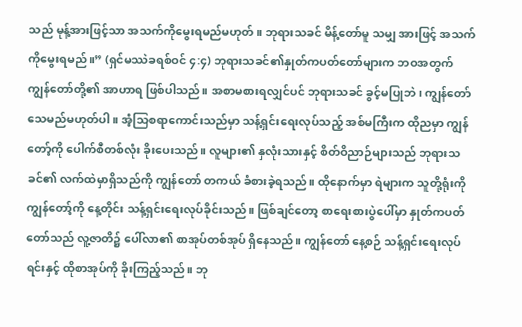သည် မုန့်အားဖြင့်သာ အသက်ကိုမွေးရမည်မဟုတ်။ ဘုရားသခင် မိန့်တော်မူ သမျှ အားဖြင့် အသက်ကိုမွေးရမည်။” (ရှင်မဿဲခရစ်ဝင် ၄:၄) ဘုရားသခင်၏နှုတ်ကပတ်တော်များက ဘဝအတွက် ကျွန်တော်တို့၏ အာဟာရ ဖြစ်ပါသည်။ အစာမစားရလျှင်ပင် ဘုရားသခင် ခွင့်မပြုဘဲ၊ ကျွန်တော် သေမည်မဟုတ်ပါ။ အံ့သြစရာကောင်းသည်မှာ သန့်ရှင်းရေးလုပ်သည့် အစ်မကြီးက ထိုညမှာ ကျွန်တော့်ကို ပေါက်စီတစ်လုံး ခိုးပေးသည်။ လူများ၏ နှလုံးသားနှင့် စိတ်ဝိညာဉ်များသည် ဘုရားသခင်၏ လက်ထဲမှာရှိသည်ကို ကျွန်တော် တကယ် ခံစားခဲ့ရသည်။ ထိုနောက်မှာ ရဲများက သူတို့ရုံးကို ကျွန်တော့်ကို နေ့တိုင်း သန့်ရှင်းရေးလုပ်ခိုင်းသည်။ ဖြစ်ချင်တော့ စာရေးစားပွဲပေါ်မှာ နှုတ်ကပတ်တော်သည် လူ့ဇာတိ၌ ပေါ်လာ၏ စာအုပ်တစ်အုပ် ရှိနေသည်။ ကျွန်တော် နေ့စဉ် သန့်ရှင်းရေးလုပ်ရင်းနှင့် ထိုစာအုပ်ကို ခိုးကြည့်သည်။ ဘု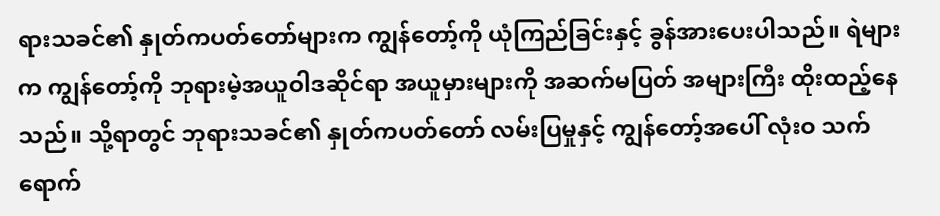ရားသခင်၏ နှုတ်ကပတ်တော်များက ကျွန်တော့်ကို ယုံကြည်ခြင်းနှင့် ခွန်အားပေးပါသည်။ ရဲများက ကျွန်တော့်ကို ဘုရားမဲ့အယူဝါဒဆိုင်ရာ အယူမှားများကို အဆက်မပြတ် အများကြီး ထိုးထည့်နေသည်။ သို့ရာတွင် ဘုရားသခင်၏ နှုတ်ကပတ်တော် လမ်းပြမှုနှင့် ကျွန်တော့်အပေါ် လုံးဝ သက်ရောက်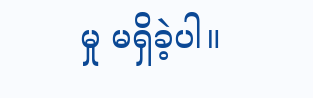မှု မရှိခဲ့ပါ။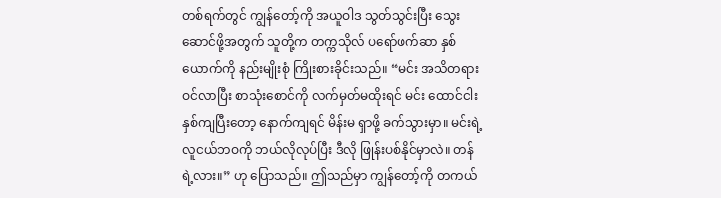တစ်ရက်တွင် ကျွန်တော့်ကို အယူဝါဒ သွတ်သွင်းပြီး သွေးဆောင်ဖို့အတွက် သူတို့က တက္ကသိုလ် ပရော်ဖက်ဆာ နှစ်ယောက်ကို နည်းမျိုးစုံ ကြိုးစားခိုင်းသည်။ “မင်း အသိတရားဝင်လာပြီး စာသုံးစောင်ကို လက်မှတ်မထိုးရင် မင်း ထောင်ငါးနှစ်ကျပြီးတော့ နောက်ကျရင် မိန်းမ ရှာဖို့ ခက်သွားမှာ။ မင်းရဲ့ လူငယ်ဘဝကို ဘယ်လိုလုပ်ပြီး ဒီလို ဖြုန်းပစ်နိုင်မှာလဲ။ တန်ရဲ့လား။” ဟု ပြောသည်။ ဤသည်မှာ ကျွန်တော့်ကို တကယ်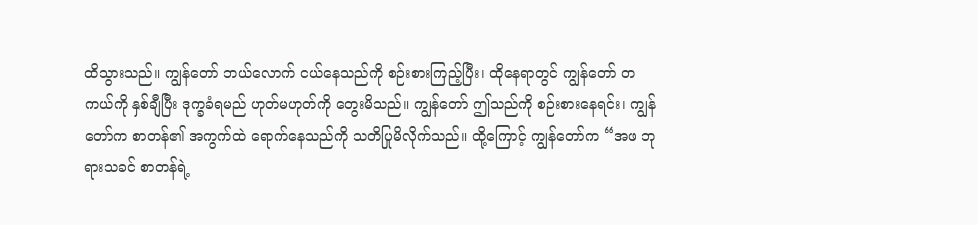ထိသွားသည်။ ကျွန်တော် ဘယ်လောက် ငယ်နေသည်ကို စဉ်းစားကြည့်ပြီး၊ ထိုနေရာတွင် ကျွန်တော် တကယ်ကို နှစ်ချီပြီး ဒုက္ခခံရမည် ဟုတ်မဟုတ်ကို တွေးမိသည်။ ကျွန်တော် ဤသည်ကို စဉ်းစားနေရင်း၊ ကျွန်တော်က စာတန်၏ အကွက်ထဲ ရောက်နေသည်ကို သတိပြုမိလိုက်သည်။ ထို့ကြောင့် ကျွန်တော်က “အဖ ဘုရားသခင် စာတန်ရဲ့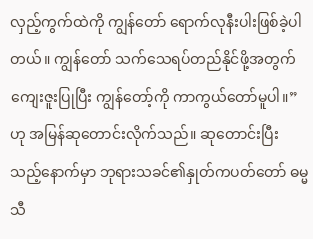လှည့်ကွက်ထဲကို ကျွန်တော် ရောက်လုနီးပါးဖြစ်ခဲ့ပါတယ်။ ကျွန်တော် သက်သေရပ်တည်နိုင်ဖို့အတွက် ကျေးဇူးပြုပြီး ကျွန်တော့်ကို ကာကွယ်တော်မူပါ။” ဟု အမြန်ဆုတောင်းလိုက်သည်။ ဆုတောင်းပြီးသည့်နောက်မှာ ဘုရားသခင်၏နှုတ်ကပတ်တော် ဓမ္မသီ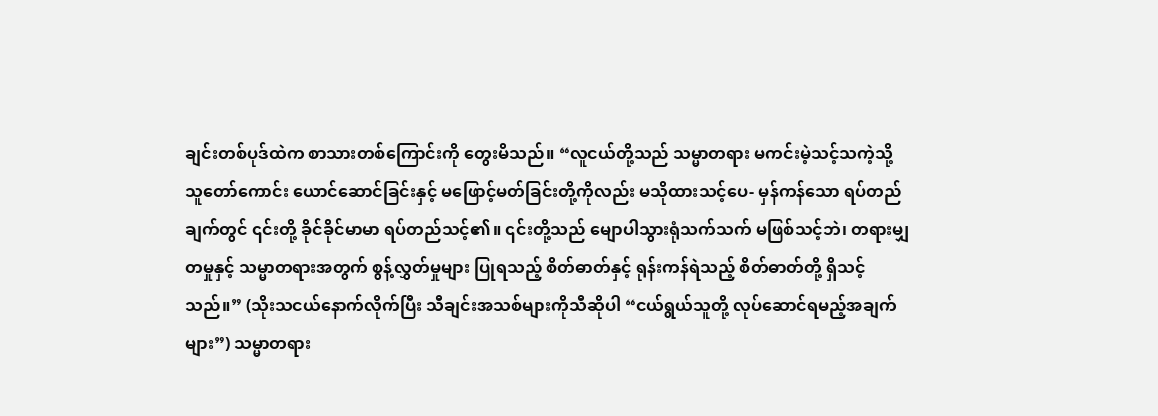ချင်းတစ်ပုဒ်ထဲက စာသားတစ်ကြောင်းကို တွေးမိသည်။ “လူငယ်တို့သည် သမ္မာတရား မကင်းမဲ့သင့်သကဲ့သို့ သူတော်ကောင်း ယောင်ဆောင်ခြင်းနှင့် မဖြောင့်မတ်ခြင်းတို့ကိုလည်း မသိုထားသင့်ပေ- မှန်ကန်သော ရပ်တည်ချက်တွင် ၎င်းတို့ ခိုင်ခိုင်မာမာ ရပ်တည်သင့်၏။ ၎င်းတို့သည် မျောပါသွားရုံသက်သက် မဖြစ်သင့်ဘဲ၊ တရားမျှတမှုနှင့် သမ္မာတရားအတွက် စွန့်လွှတ်မှုများ ပြုရသည့် စိတ်ဓာတ်နှင့် ရုန်းကန်ရဲသည့် စိတ်ဓာတ်တို့ ရှိသင့်သည်။” (သိုးသငယ်နောက်လိုက်ပြီး သီချင်းအသစ်များကိုသီဆိုပါ “ငယ်ရွယ်သူတို့ လုပ်ဆောင်ရမည့်အချက်များ”) သမ္မာတရား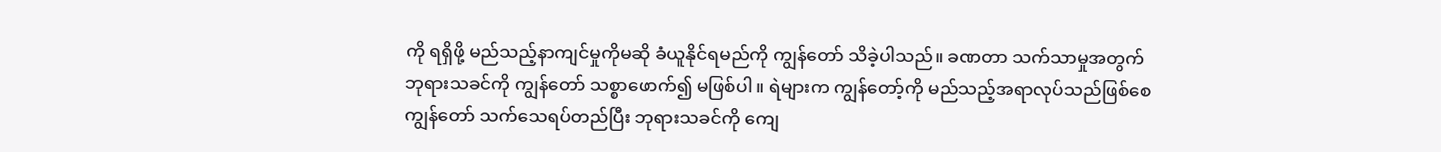ကို ရရှိဖို့ မည်သည့်နာကျင်မှုကိုမဆို ခံယူနိုင်ရမည်ကို ကျွန်တော် သိခဲ့ပါသည်။ ခဏတာ သက်သာမှုအတွက် ဘုရားသခင်ကို ကျွန်တော် သစ္စာဖောက်၍ မဖြစ်ပါ။ ရဲများက ကျွန်တော့်ကို မည်သည့်အရာလုပ်သည်ဖြစ်စေ ကျွန်တော် သက်သေရပ်တည်ပြီး ဘုရားသခင်ကို ကျေ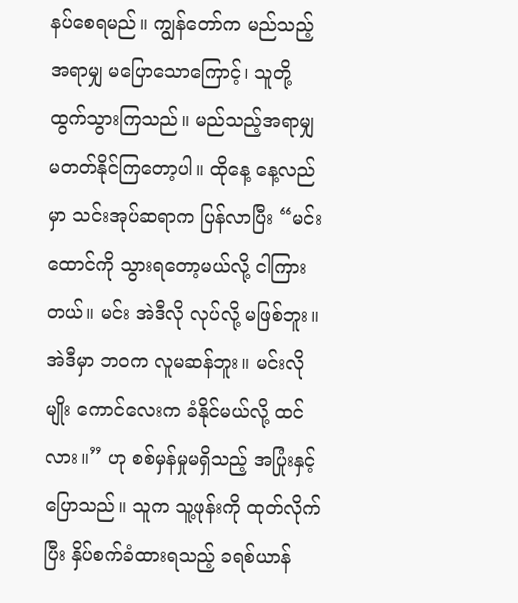နပ်စေရမည်။ ကျွန်တော်က မည်သည့်အရာမျှ မပြောသောကြောင့်၊ သူတို့ ထွက်သွားကြသည်။ မည်သည့်အရာမျှ မတတ်နိုင်ကြတော့ပါ။ ထိုနေ့ နေ့လည်မှာ သင်းအုပ်ဆရာက ပြန်လာပြီး “မင်း ထောင်ကို သွားရတော့မယ်လို့ ငါကြားတယ်။ မင်း အဲဒီလို လုပ်လို့ မဖြစ်ဘူး။ အဲဒီမှာ ဘဝက လူမဆန်ဘူး။ မင်းလိုမျိုး ကောင်လေးက ခံနိုင်မယ်လို့ ထင်လား။” ဟု စစ်မှန်မှုမရှိသည့် အပြုံးနှင့် ပြောသည်။ သူက သူ့ဖုန်းကို ထုတ်လိုက်ပြီး နှိပ်စက်ခံထားရသည့် ခရစ်ယာန်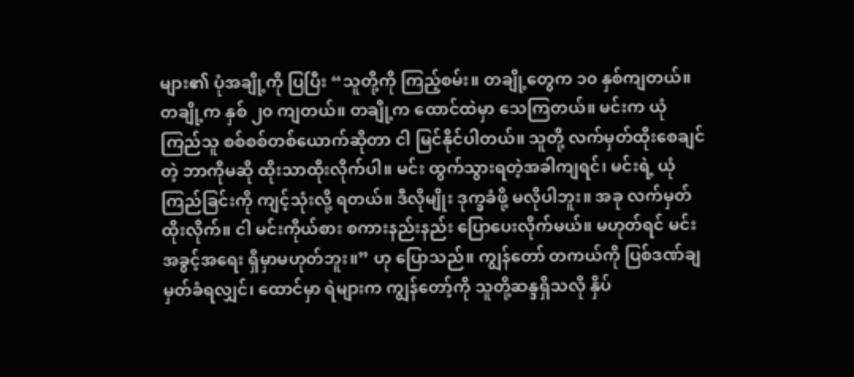များ၏ ပုံအချို့ကို ပြပြီး “သူတို့ကို ကြည့်စမ်း။ တချို့တွေက ၁၀ နှစ်ကျတယ်။ တချို့က နှစ် ၂၀ ကျတယ်။ တချို့က ထောင်ထဲမှာ သေကြတယ်။ မင်းက ယုံကြည်သူ စစ်စစ်တစ်ယောက်ဆိုတာ ငါ မြင်နိုင်ပါတယ်။ သူတို့ လက်မှတ်ထိုးစေချင်တဲ့ ဘာကိုမဆို ထိုးသာထိုးလိုက်ပါ။ မင်း ထွက်သွားရတဲ့အခါကျရင်၊ မင်းရဲ့ ယုံကြည်ခြင်းကို ကျင့်သုံးလို့ ရတယ်။ ဒီလိုမျိုး ဒုက္ခခံဖို့ မလိုပါဘူး။ အခု လက်မှတ်ထိုးလိုက်။ ငါ မင်းကိုယ်စား စကားနည်းနည်း ပြောပေးလိုက်မယ်။ မဟုတ်ရင် မင်း အခွင့်အရေး ရှိမှာမဟုတ်ဘူး။” ဟု ပြောသည်။ ကျွန်တော် တကယ်ကို ပြစ်ဒဏ်ချမှတ်ခံရလျှင်၊ ထောင်မှာ ရဲများက ကျွန်တော့်ကို သူတို့ဆန္ဒရှိသလို နှိပ်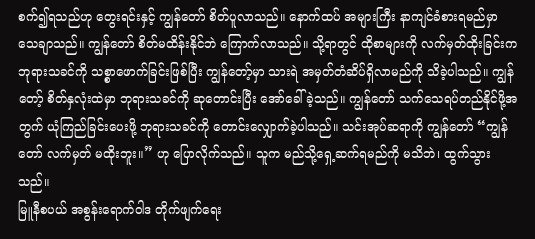စက်၍ရသည်ဟု တွေးရင်းနှင့် ကျွန်တော် စိတ်ပူလာသည်။ နောက်ထပ် အများကြီး နာကျင်ခံစားရမည်မှာ သေချာသည်။ ကျွန်တော် စိတ်မထိန်းနိုင်ဘဲ ကြောက်လာသည်။ သို့ရာတွင် ထိုစာများကို လက်မှတ်ထိုးခြင်းက ဘုရားသခင်ကို သစ္စာဖောက်ခြင်းဖြစ်ပြီး ကျွန်တော့်မှာ သားရဲ အမှတ်တံဆိပ်ရှိလာမည်ကို သိခဲ့ပါသည်။ ကျွန်တော့် စိတ်နှလုံးထဲမှာ ဘုရားသခင်ကို ဆုတောင်းပြီး အော်ခေါ်ခဲ့သည်။ ကျွန်တော် သက်သေရပ်တည်နိုင်ဖို့အတွက် ယုံကြည်ခြင်းပေးဖို့ ဘုရားသခင်ကို တောင်းလျှောက်ခဲ့ပါသည်။ သင်းအုပ်ဆရာကို ကျွန်တော် “ကျွန်တော် လက်မှတ် မထိုးဘူး။” ဟု ပြောလိုက်သည်။ သူက မည်သို့ရှေ့ဆက်ရမည်ကို မသိဘဲ၊ ထွက်သွားသည်။
မြူနီစပယ် အစွန်းရောက်ဝါဒ တိုက်ဖျက်ရေး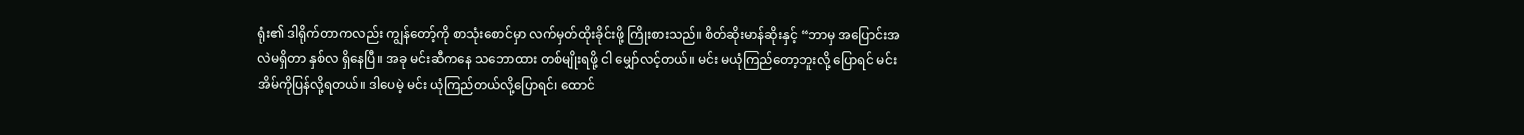ရုံး၏ ဒါရိုက်တာကလည်း ကျွန်တော့်ကို စာသုံးစောင်မှာ လက်မှတ်ထိုးခိုင်းဖို့ ကြိုးစားသည်။ စိတ်ဆိုးမာန်ဆိုးနှင့် “ဘာမှ အပြောင်းအလဲမရှိတာ နှစ်လ ရှိနေပြီ။ အခု မင်းဆီကနေ သဘောထား တစ်မျိုးရဖို့ ငါ မျှော်လင့်တယ်။ မင်း မယုံကြည်တော့ဘူးလို့ ပြောရင် မင်း အိမ်ကိုပြန်လို့ရတယ်။ ဒါပေမဲ့ မင်း ယုံကြည်တယ်လို့ပြောရင်၊ ထောင်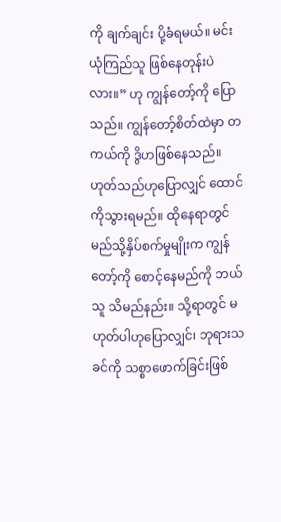ကို ချက်ချင်း ပို့ခံရမယ်။ မင်း ယုံကြည်သူ ဖြစ်နေတုန်းပဲလား။” ဟု ကျွန်တော့်ကို ပြောသည်။ ကျွန်တော့်စိတ်ထဲမှာ တကယ်ကို ဒွိဟဖြစ်နေသည်။ ဟုတ်သည်ဟုပြောလျှင် ထောင်ကိုသွားရမည်။ ထိုနေရာတွင် မည်သို့နှိပ်စက်မှုမျိုးက ကျွန်တော့်ကို စောင့်နေမည်ကို ဘယ်သူ သိမည်နည်း။ သို့ရာတွင် မဟုတ်ပါဟုပြောလျှင်၊ ဘုရားသခင်ကို သစ္စာဖောက်ခြင်းဖြစ်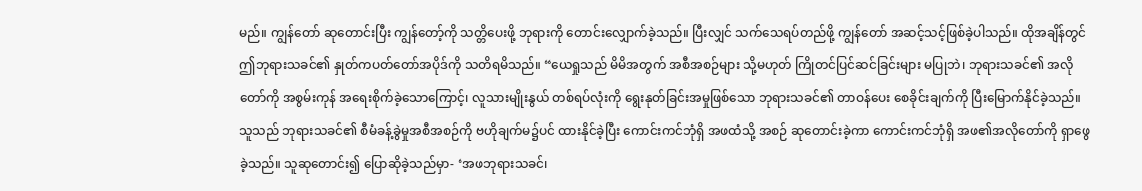မည်။ ကျွန်တော် ဆုတောင်းပြီး ကျွန်တော့်ကို သတ္တိပေးဖို့ ဘုရားကို တောင်းလျှောက်ခဲ့သည်။ ပြီးလျှင် သက်သေရပ်တည်ဖို့ ကျွန်တော် အဆင့်သင့်ဖြစ်ခဲ့ပါသည်။ ထိုအချိန်တွင် ဤဘုရားသခင်၏ နှုတ်ကပတ်တော်အပိုဒ်ကို သတိရမိသည်။ “ယေရှုသည် မိမိအတွက် အစီအစဉ်များ သို့မဟုတ် ကြိုတင်ပြင်ဆင်ခြင်းများ မပြုဘဲ၊ ဘုရားသခင်၏ အလိုတော်ကို အစွမ်းကုန် အရေးစိုက်ခဲ့သောကြောင့်၊ လူသားမျိုးနွယ် တစ်ရပ်လုံးကို ရွေးနုတ်ခြင်းအမှုဖြစ်သော ဘုရားသခင်၏ တာဝန်ပေး စေခိုင်းချက်ကို ပြီးမြောက်နိုင်ခဲ့သည်။ သူသည် ဘုရားသခင်၏ စီမံခန့်ခွဲမှုအစီအစဉ်ကို ဗဟိုချက်မ၌ပင် ထားနိုင်ခဲ့ပြီး ကောင်းကင်ဘုံရှိ အဖထံသို့ အစဉ် ဆုတောင်းခဲ့ကာ ကောင်းကင်ဘုံရှိ အဖ၏အလိုတော်ကို ရှာဖွေခဲ့သည်။ သူဆုတောင်း၍ ပြောဆိုခဲ့သည်မှာ- ‘အဖဘုရားသခင်၊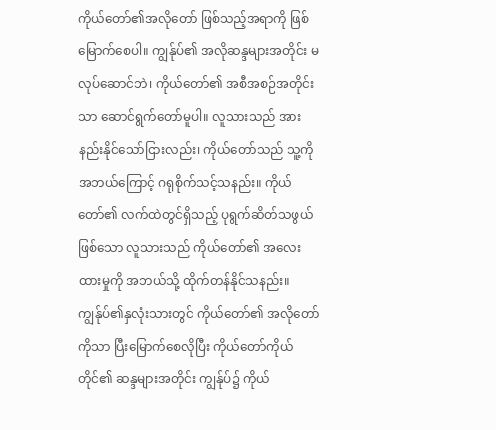ကိုယ်တော်၏အလိုတော် ဖြစ်သည့်အရာကို ဖြစ်မြောက်စေပါ။ ကျွန်ုပ်၏ အလိုဆန္ဒများအတိုင်း မလုပ်ဆောင်ဘဲ၊ ကိုယ်တော်၏ အစီအစဉ်အတိုင်းသာ ဆောင်ရွက်တော်မူပါ။ လူသားသည် အားနည်းနိုင်သော်ငြားလည်း၊ ကိုယ်တော်သည် သူ့ကို အဘယ်ကြောင့် ဂရုစိုက်သင့်သနည်း။ ကိုယ်တော်၏ လက်ထဲတွင်ရှိသည့် ပုရွက်ဆိတ်သဖွယ် ဖြစ်သော လူသားသည် ကိုယ်တော်၏ အလေးထားမှုကို အဘယ်သို့ ထိုက်တန်နိုင်သနည်း။ ကျွန်ုပ်၏နှလုံးသားတွင် ကိုယ်တော်၏ အလိုတော်ကိုသာ ပြီးမြောက်စေလိုပြီး ကိုယ်တော်ကိုယ်တိုင်၏ ဆန္ဒများအတိုင်း ကျွန်ုပ်၌ ကိုယ်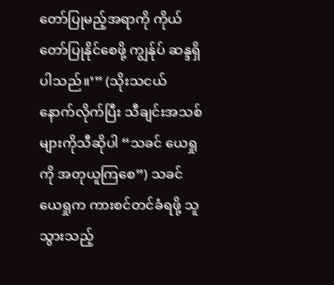တော်ပြုမည့်အရာကို ကိုယ်တော်ပြုနိုင်စေဖို့ ကျွန်ုပ် ဆန္ဒရှိပါသည်။’” (သိုးသငယ်နောက်လိုက်ပြီး သီချင်းအသစ်များကိုသီဆိုပါ “သခင် ယေရှုကို အတုယူကြစေ”) သခင်ယေရှုက ကားစင်တင်ခံရဖို့ သူ သွားသည့်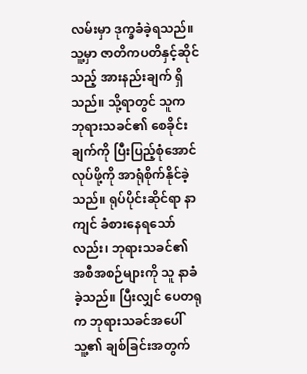လမ်းမှာ ဒုက္ခခံခဲ့ရသည်။ သူ့မှာ ဇာတိကပတိနှင့်ဆိုင်သည့် အားနည်းချက် ရှိသည်။ သို့ရာတွင် သူက ဘုရားသခင်၏ စေခိုင်းချက်ကို ပြီးပြည့်စုံအောင်လုပ်ဖို့ကို အာရုံစိုက်နိုင်ခဲ့သည်။ ရုပ်ပိုင်းဆိုင်ရာ နာကျင် ခံစားနေရသော်လည်း၊ ဘုရားသခင်၏ အစီအစဉ်များကို သူ နာခံခဲ့သည်။ ပြီးလျှင် ပေတရုက ဘုရားသခင်အပေါ် သူ့၏ ချစ်ခြင်းအတွက်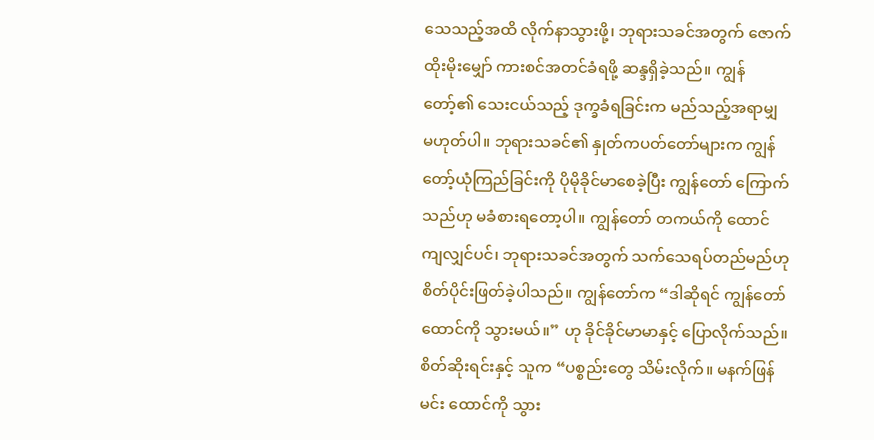သေသည့်အထိ လိုက်နာသွားဖို့၊ ဘုရားသခင်အတွက် ဇောက်ထိုးမိုးမျှော် ကားစင်အတင်ခံရဖို့ ဆန္ဒရှိခဲ့သည်။ ကျွန်တော့်၏ သေးငယ်သည့် ဒုက္ခခံရခြင်းက မည်သည့်အရာမျှ မဟုတ်ပါ။ ဘုရားသခင်၏ နှုတ်ကပတ်တော်များက ကျွန်တော့်ယုံကြည်ခြင်းကို ပိုမိုခိုင်မာစေခဲ့ပြီး ကျွန်တော် ကြောက်သည်ဟု မခံစားရတော့ပါ။ ကျွန်တော် တကယ်ကို ထောင်ကျလျှင်ပင်၊ ဘုရားသခင်အတွက် သက်သေရပ်တည်မည်ဟု စိတ်ပိုင်းဖြတ်ခဲ့ပါသည်။ ကျွန်တော်က “ဒါဆိုရင် ကျွန်တော် ထောင်ကို သွားမယ်။” ဟု ခိုင်ခိုင်မာမာနှင့် ပြောလိုက်သည်။ စိတ်ဆိုးရင်းနှင့် သူက “ပစ္စည်းတွေ သိမ်းလိုက်။ မနက်ဖြန်မင်း ထောင်ကို သွား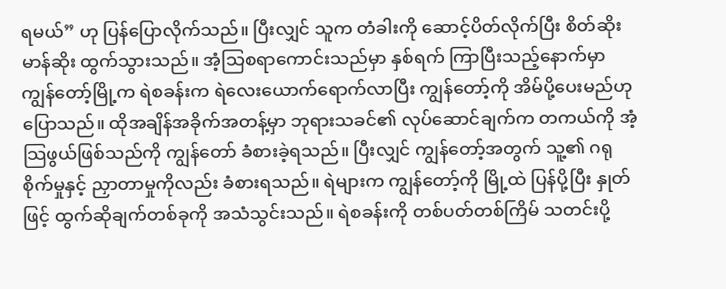ရမယ်” ဟု ပြန်ပြောလိုက်သည်။ ပြီးလျှင် သူက တံခါးကို ဆောင့်ပိတ်လိုက်ပြီး စိတ်ဆိုးမာန်ဆိုး ထွက်သွားသည်။ အံ့သြစရာကောင်းသည်မှာ နှစ်ရက် ကြာပြီးသည့်နောက်မှာ ကျွန်တော့်မြို့က ရဲစခန်းက ရဲလေးယောက်ရောက်လာပြီး ကျွန်တော့်ကို အိမ်ပို့ပေးမည်ဟု ပြောသည်။ ထိုအချိန်အခိုက်အတန့်မှာ ဘုရားသခင်၏ လုပ်ဆောင်ချက်က တကယ်ကို အံ့သြဖွယ်ဖြစ်သည်ကို ကျွန်တော် ခံစားခဲ့ရသည်။ ပြီးလျှင် ကျွန်တော့်အတွက် သူ့၏ ဂရုစိုက်မှုနှင့် ညှာတာမှုကိုလည်း ခံစားရသည်။ ရဲများက ကျွန်တော့်ကို မြို့ထဲ ပြန်ပို့ပြီး နှုတ်ဖြင့် ထွက်ဆိုချက်တစ်ခုကို အသံသွင်းသည်။ ရဲစခန်းကို တစ်ပတ်တစ်ကြိမ် သတင်းပို့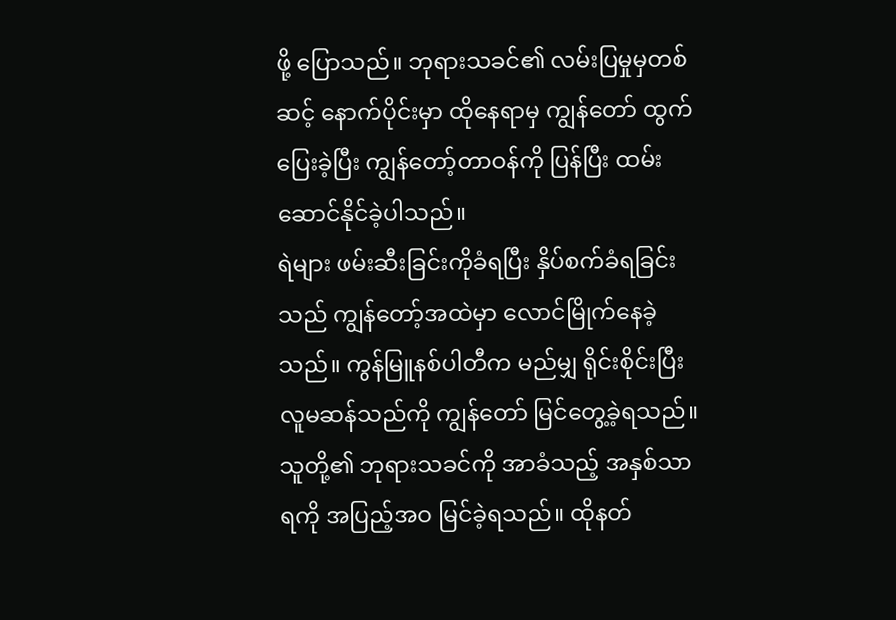ဖို့ ပြောသည်။ ဘုရားသခင်၏ လမ်းပြမှုမှတစ်ဆင့် နောက်ပိုင်းမှာ ထိုနေရာမှ ကျွန်တော် ထွက်ပြေးခဲ့ပြီး ကျွန်တော့်တာဝန်ကို ပြန်ပြီး ထမ်းဆောင်နိုင်ခဲ့ပါသည်။
ရဲများ ဖမ်းဆီးခြင်းကိုခံရပြီး နှိပ်စက်ခံရခြင်းသည် ကျွန်တော့်အထဲမှာ လောင်မြိုက်နေခဲ့သည်။ ကွန်မြူနစ်ပါတီက မည်မျှ ရိုင်းစိုင်းပြီး လူမဆန်သည်ကို ကျွန်တော် မြင်တွေ့ခဲ့ရသည်။ သူတို့၏ ဘုရားသခင်ကို အာခံသည့် အနှစ်သာရကို အပြည့်အဝ မြင်ခဲ့ရသည်။ ထိုနတ်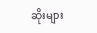ဆိုးများ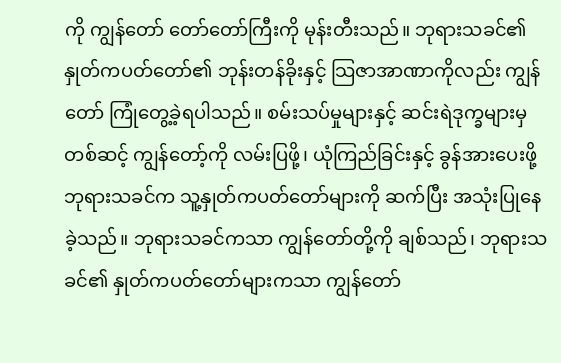ကို ကျွန်တော် တော်တော်ကြီးကို မုန်းတီးသည်။ ဘုရားသခင်၏ နှုတ်ကပတ်တော်၏ ဘုန်းတန်ခိုးနှင့် သြဇာအာဏာကိုလည်း ကျွန်တော် ကြုံတွေ့ခဲ့ရပါသည်။ စမ်းသပ်မှုများနှင့် ဆင်းရဲဒုက္ခများမှတစ်ဆင့် ကျွန်တော့်ကို လမ်းပြဖို့၊ ယုံကြည်ခြင်းနှင့် ခွန်အားပေးဖို့ ဘုရားသခင်က သူ့နှုတ်ကပတ်တော်များကို ဆက်ပြီး အသုံးပြုနေခဲ့သည်။ ဘုရားသခင်ကသာ ကျွန်တော်တို့ကို ချစ်သည်၊ ဘုရားသခင်၏ နှုတ်ကပတ်တော်များကသာ ကျွန်တော်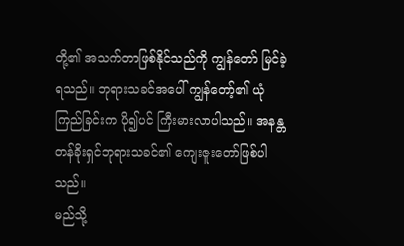တို့၏ အသက်တာဖြစ်နိုင်သည်ကို ကျွန်တော် မြင်ခဲ့ရသည်။ ဘုရားသခင်အပေါ် ကျွန်တော့်၏ ယုံကြည်ခြင်းက ပို၍ပင် ကြီးမားလာပါသည်။ အနန္တတန်ခိုးရှင်ဘုရားသခင်၏ ကျေးဇူးတော်ဖြစ်ပါသည်။
မည်သို့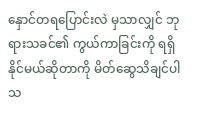နှောင်တရပြောင်းလဲ မှသာလျှင် ဘုရားသခင်၏ ကွယ်ကာခြင်းကို ရရှိနိုင်မယ်ဆိုတာကို မိတ်ဆွေသိချင်ပါသ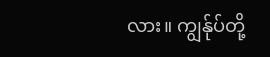လား။ ကျွန်ုပ်တို့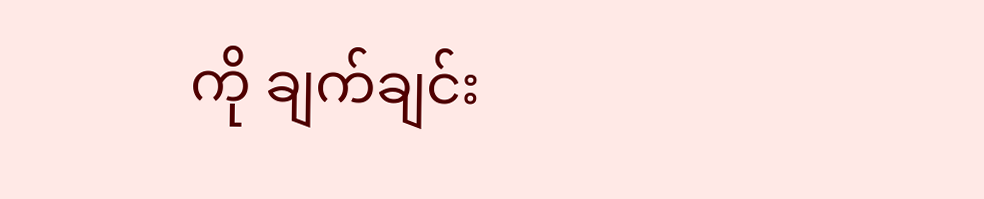ကို ချက်ချင်း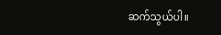ဆက်သွယ်ပါ။